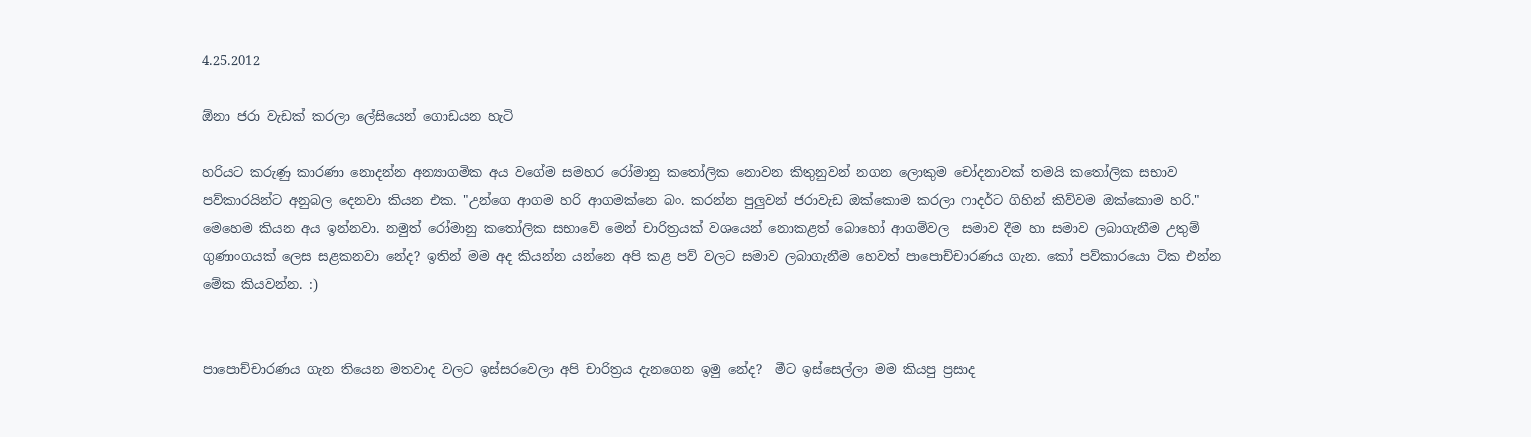4.25.2012

ඕනා ජරා වැඩක් කරලා ලේසියෙන් ගොඩයන හැටි

හරියට කරුණු කාරණා නොදන්න අන්‍යාගමික අය වගේම සමහර රෝමානු කතෝලික නොවන කිතුනුවන් නගන ලොකුම චෝදනාවක් තමයි කතෝලික සභාව පව්කාරයින්ට අනුබල දෙනවා කියන එක. "උන්ගෙ ආගම හරි ආගමක්නෙ බං. කරන්න පුලුවන් ජරාවැඩ ඔක්කොම කරලා ෆාදර්ට ගිහින් කිව්වම ඔක්කොම හරි."  මෙහෙම කියන අය ඉන්නවා. නමුත් රෝමානු කතෝලික සභාවේ මෙන් චාරිත්‍රයක් වශයෙන් නොකළත් බොහෝ ආගම්වල  සමාව දීම හා සමාව ලබාගැනීම උතුම් ගුණාංගයක් ලෙස සළකනවා නේද? ඉතින් මම අද කියන්න යන්නෙ අපි කළ පව් වලට සමාව ලබාගැනීම හෙවත් පාපොච්චාරණය ගැන. කෝ පව්කාරයො ටික එන්න මේක කියවන්න. :)


පාපොච්චාරණය ගැන තියෙන මතවාද වලට ඉස්සරවෙලා අපි චාරිත්‍රය දැනගෙන ඉමු නේද?  මීට ඉස්සෙල්ලා මම කියපු ප්‍රසාද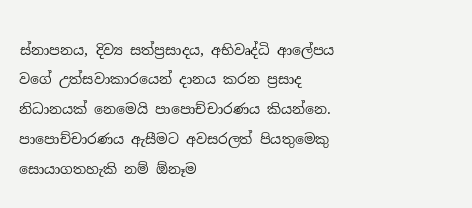ස්නාපනය, දිව්‍ය සත්ප්‍රසාදය, අභිවෘද්ධි ආලේපය වගේ උත්සවාකාරයෙන් දානය කරන ප්‍රසාද නිධානයක් නෙමෙයි පාපොච්චාරණය කියන්නෙ. පාපොච්චාරණය ඇසීමට අවසරලත් පියතුමෙකු සොයාගතහැකි නම් ඕනෑම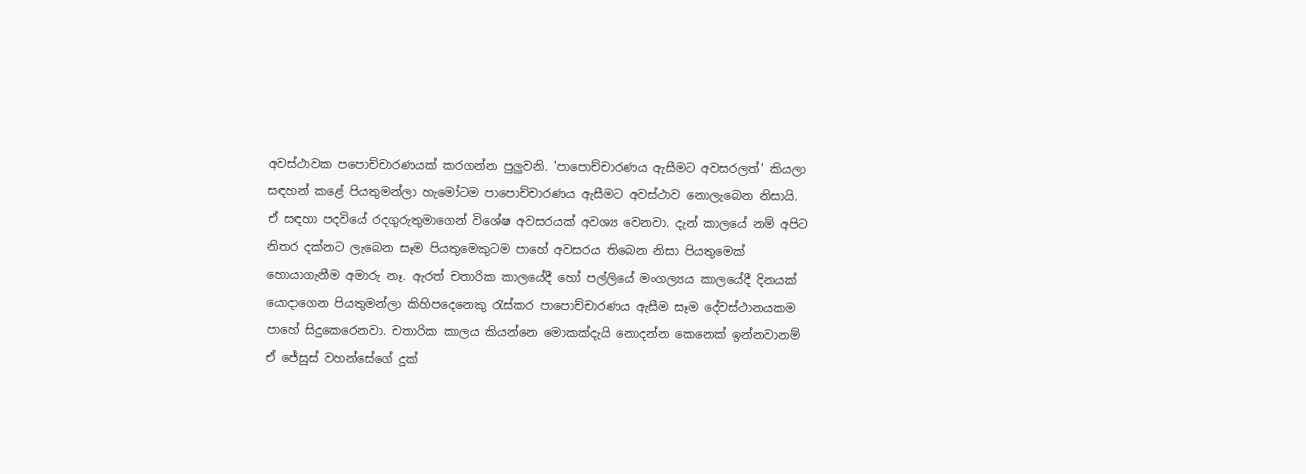අවස්ථාවක පපොච්චාරණයක් කරගන්න පුලුවනි. 'පාපොච්චාරණය ඇසීමට අවසරලත්' කියලා සඳහන් කළේ පියතුමන්ලා හැමෝටම පාපොච්චාරණය ඇසීමට අවස්ථාව නොලැබෙන නිසායි. ඒ සඳහා පදවියේ රදගුරුතුමාගෙන් විශේෂ අවසරයක් අවශ්‍ය වෙනවා. දැන් කාලයේ නම් අපිට නිතර දක්නට ලැබෙන සෑම පියතුමෙකුටම පාහේ අවසරය තිබෙන නිසා පියතුමෙක් හොයාගැනීම අමාරු නෑ. ඇරත් චතාරික කාලයේදී හෝ පල්ලියේ මංගල්‍යය කාලයේදී දිනයක් යොදාගෙන පියතුමන්ලා කිහිපදෙනෙකු රැස්කර පාපොච්චාරණය ඇසීම සෑම දේවස්ථානයකම පාහේ සිදුකෙරෙනවා. චතාරික කාලය කියන්නෙ මොකක්දැයි නොදන්න කෙනෙක් ඉන්නවානම්  ඒ ජේසුස් වහන්සේගේ දුක්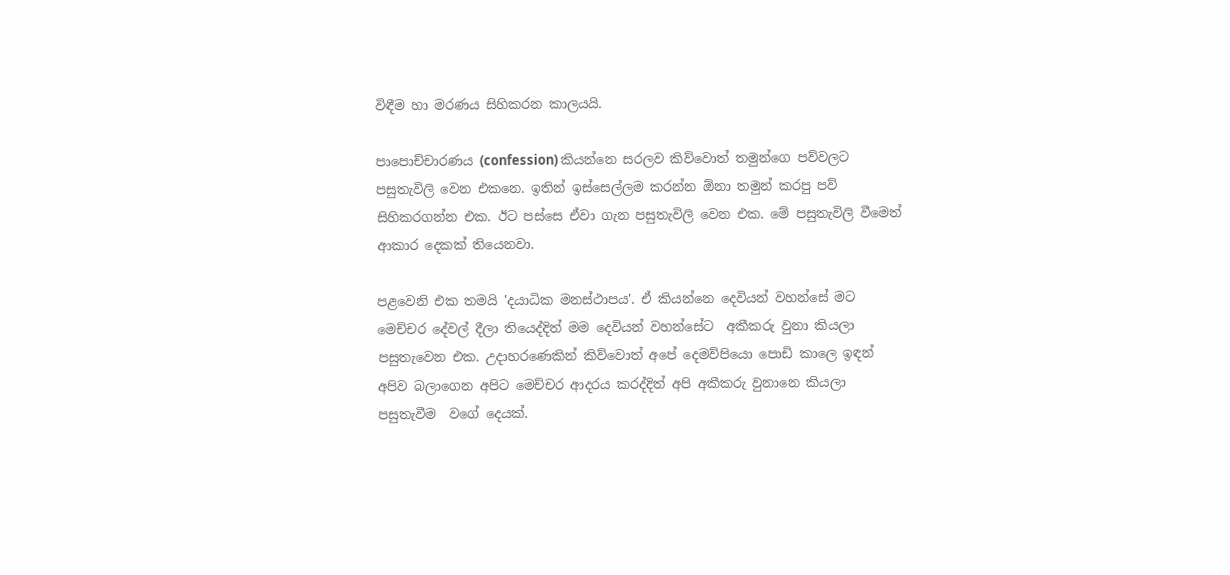විඳීම හා මරණය සිහිකරන කාලයයි.

පාපොච්චාරණය (confession) කියන්නෙ සරලව කිව්වොත් තමුන්ගෙ පව්වලට පසුතැවිලි වෙන එකනෙ. ඉතින් ඉස්සෙල්ලම කරන්න ඕනා තමුන් කරපු පව් සිහිකරගන්න එක. ඊට පස්සෙ ඒවා ගැන පසුතැවිලි වෙන එක. මේ පසුතැවිලි වීමෙත් ආකාර දෙකක් තියෙනවා.

පළවෙනි එක තමයි 'දයාධික මනස්ථාපය'. ඒ කියන්නෙ දෙවියන් වහන්සේ මට මෙච්චර දේවල් දීලා තියෙද්දිත් මම දෙවියන් වහන්සේට  අකීකරු වුනා කියලා පසුතැවෙන එක. උදාහරණෙකින් කිව්වොත් අපේ දෙමව්පියො පොඩි කාලෙ ඉඳන් අපිව බලාගෙන අපිට මෙච්චර ආදරය කරද්දිත් අපි අකීකරු වුනානෙ කියලා පසුතැවීම  වගේ දෙයක්.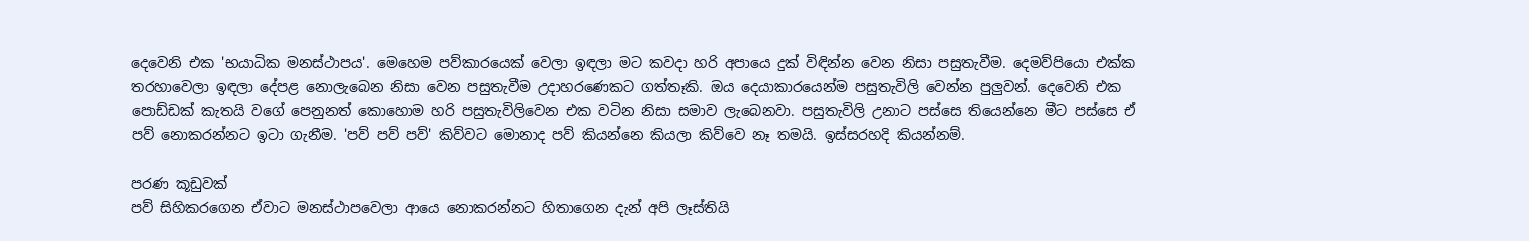දෙවෙනි එක 'භයාධික මනස්ථාපය'. මෙහෙම පව්කාරයෙක් වෙලා ඉඳලා මට කවදා හරි අපායෙ දුක් විඳින්න වෙන නිසා පසුතැවීම. දෙමව්පියො එක්ක තරහාවෙලා ඉඳලා දේපළ නොලැබෙන නිසා වෙන පසුතැවීම උදාහරණෙකට ගත්තෑකි. ඔය දෙයාකාරයෙන්ම පසුතැවිලි වෙන්න පුලුවන්. දෙවෙනි එක පොඩ්ඩක් කැතයි වගේ පෙනුනත් කොහොම හරි පසුතැවිලිවෙන එක වටින නිසා සමාව ලැබෙනවා. පසුතැවිලි උනාට පස්සෙ තියෙන්නෙ මීට පස්සෙ ඒ පව් නොකරන්නට ඉටා ගැනීම. 'පව් පව් පව්' කිව්වට මොනාද පව් කියන්නෙ කියලා කිව්වෙ නෑ තමයි. ඉස්සරහදි කියන්නම්.

පරණ කූඩුවක්
පව් සිහිකරගෙන ඒවාට මනස්ථාපවෙලා ආයෙ නොකරන්නට හිතාගෙන දැන් අපි ලෑස්තියි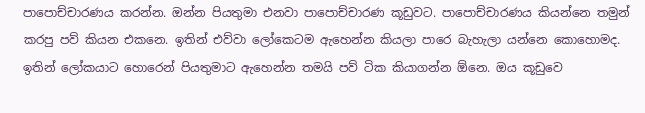පාපොච්චාරණය කරන්න. ඔන්න පියතුමා එනවා පාපොච්චාරණ කූඩුවට. පාපොච්චාරණය කියන්නෙ තමුන් කරපු පව් කියන එකනෙ. ඉතින් එව්වා ලෝකෙටම ඇහෙන්න කියලා පාරෙ බැහැලා යන්නෙ කොහොමද. ඉතින් ලෝකයාට හොරෙන් පියතුමාට ඇහෙන්න තමයි පව් ටික කියාගන්න ඕනෙ. ඔය කූඩුවෙ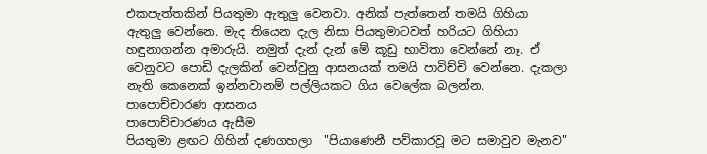එකපැත්තකින් පියතුමා ඇතුලු වෙනවා. අනික් පැත්තෙන් තමයි ගිහියා ඇතුලු වෙන්නෙ. මැද තියෙන දැල නිසා පියතුමාටවත් හරියට ගිහියා හඳුනාගන්න අමාරුයි. නමුත් දැන් දැන් මේ කූඩු භාවිතා වෙන්නේ නෑ. ඒ වෙනුවට පොඩි දැලකින් වෙන්වුනු ආසනයක් තමයි පාවිච්චි වෙන්නෙ. දැකලා නැති කෙනෙක් ඉන්නවානම් පල්ලියකට ගිය වෙලේක බලන්න.
පාපොච්චාරණ ආසනය
පාපොච්චාරණය ඇසීම
පියතුමා ළඟට ගිහින් දණගහලා  "පියාණෙනී පව්කාරවූ මට සමාවුව මැනව"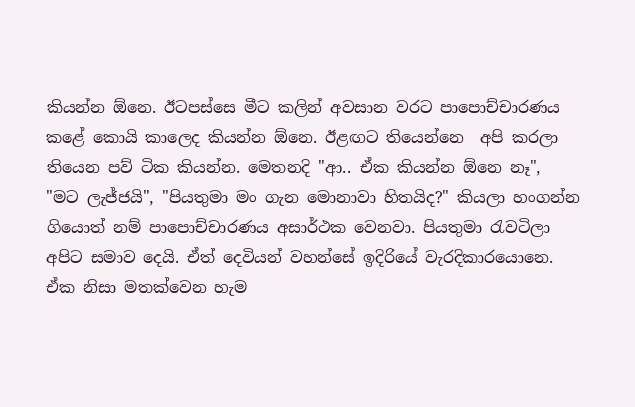කියන්න ඕනෙ. ඊටපස්සෙ මීට කලින් අවසාන වරට පාපොච්චාරණය කළේ කොයි කාලෙද කියන්න ඕනෙ. ඊළඟට තියෙන්නෙ  අපි කරලා තියෙන පව් ටික කියන්න. මෙතනදි "ආ.. ඒක කියන්න ඕනෙ නෑ", "මට ලැජ්ජයි", "පියතුමා මං ගැන මොනාවා හිතයිද?" කියලා හංගන්න ගියොත් නම් පාපොච්චාරණය අසාර්ථක වෙනවා. පියතුමා රැවටිලා අපිට සමාව දෙයි. ඒත් දෙවියන් වහන්සේ ඉදිරියේ වැරදිකාරයොනෙ. ඒක නිසා මතක්වෙන හැම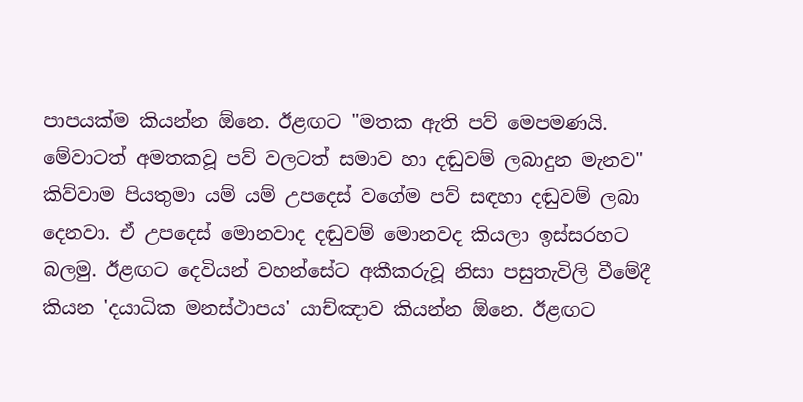පාපයක්ම කියන්න ඕනෙ. ඊළඟට "මතක ඇති පව් මෙපමණයි. මේවාටත් අමතකවූ පව් වලටත් සමාව හා දඬුවම් ලබාදුන මැනව" කිව්වාම පියතුමා යම් යම් උපදෙස් වගේම පව් සඳහා දඬුවම් ලබා දෙනවා. ඒ උපදෙස් මොනවාද දඬුවම් මොනවද කියලා ඉස්සරහට බලමු. ඊළඟට දෙවියන් වහන්සේට අකීකරුවූ නිසා පසුතැවිලි වීමේදී කියන 'දයාධික මනස්ථාපය' යාච්ඤාව කියන්න ඕනෙ. ඊළඟට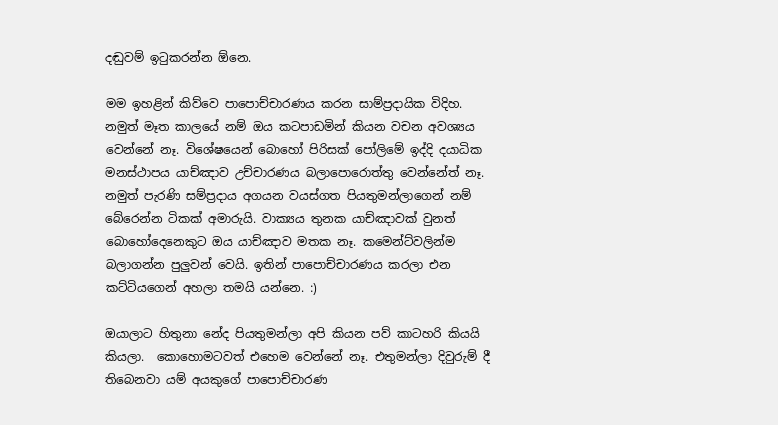දඬුවම් ඉටුකරන්න ඕනෙ.

මම ඉහළින් කිව්වෙ පාපොච්චාරණය කරන සාම්ප්‍රදායික විදිහ.  නමුත් මෑත කාලයේ නම් ඔය කටපාඩමින් කියන වචන අවශ්‍යය වෙන්නේ නෑ. විශේෂයෙන් බොහෝ පිරිසක් පෝලිමේ ඉද්දි දයාධික මනස්ථාපය යාච්ඤාව උච්චාරණය බලාපොරොත්තු වෙන්නේත් නෑ. නමුත් පැරණි සම්ප්‍රදාය අගයන වයස්ගත පියතුමන්ලාගෙන් නම් බේරෙන්න ටිකක් අමාරුයි. වාක්‍යය තුනක යාච්ඤාවක් වුනත් බොහෝදෙනෙකුට ඔය යාච්ඤාව මතක නෑ. කමෙන්ට්වලින්ම බලාගන්න පුලුවන් වෙයි. ඉතින් පාපොච්චාරණය කරලා එන කට්ටියගෙන් අහලා තමයි යන්නෙ. :)

ඔයාලාට හිතුනා නේද පියතුමන්ලා අපි කියන පව් කාටහරි කියයි කියලා.  කොහොමටවත් එහෙම වෙන්නේ නෑ. එතුමන්ලා දිවුරුම් දී තිබෙනවා යම් අයකුගේ පාපොච්චාරණ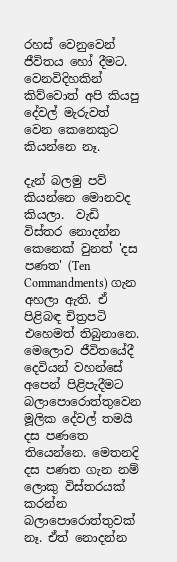රහස් වෙනුවෙන් ජීවිතය හෝ දීමට. වෙනවිදිහකින් කිව්වොත් අපි කියපු දේවල් මැරුවත් වෙන කෙනෙකුට කියන්නෙ නෑ.

දැන් බලමු පව් කියන්නෙ මොනවද කියලා.  වැඩි විස්තර නොදන්න කෙනෙක් වුනත් 'දස පණත' (Ten Commandments) ගැන අහලා ඇති. ඒ පිළිබඳ චිත්‍රපටි එහෙමත් තිබුනානෙ. මෙලොව ජීවිතයේදී දෙවියන් වහන්සේ අපෙන් පිළිපැදීමට  බලාපොරොත්තුවෙන මූලික දේවල් තමයි දස පණතෙ තියෙන්නෙ. මෙතනදි දස පණත ගැන නම් ලොකු විස්තරයක් කරන්න බලාපොරොත්තුවක් නෑ. ඒත් නොදන්න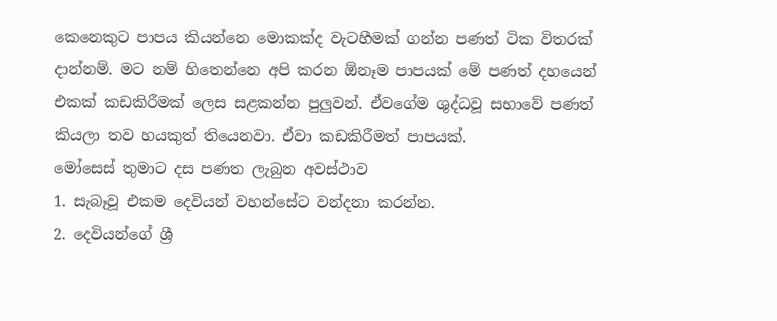කෙනෙකුට පාපය කියන්නෙ මොකක්ද වැටහීමක් ගන්න පණත් ටික විතරක් දාන්නම්. මට නම් හිතෙන්නෙ අපි කරන ඕනෑම පාපයක් මේ පණත් දහයෙන් එකක් කඩකිරීමක් ලෙස සළකන්න පුලුවන්. ඒවගේම ශුද්ධවූ සභාවේ පණත්  කියලා තව හයකුත් තියෙනවා. ඒවා කඩකිරීමත් පාපයක්.
මෝසෙස් තුමාට දස පණත ලැබුන අවස්ථාව
1. සැබෑවූ එකම දෙවියන් වහන්සේට වන්දනා කරන්න.
2. දෙවියන්ගේ ශ්‍රී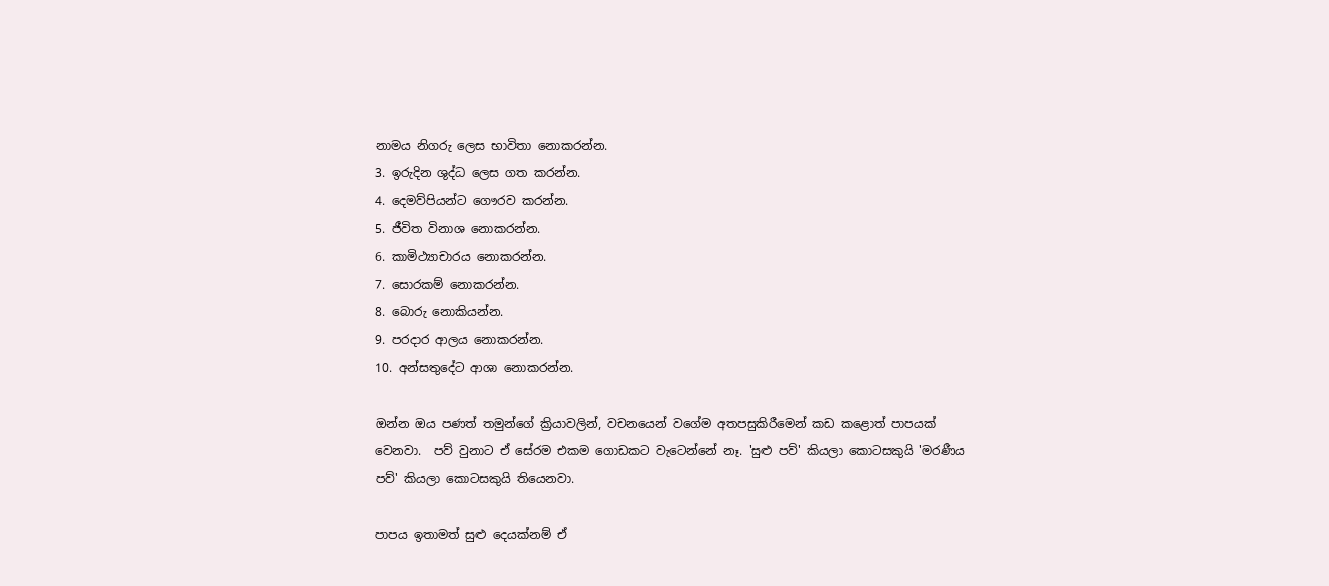නාමය නිගරු ලෙස භාවිතා නොකරන්න.
3. ඉරුදින ශුද්ධ ලෙස ගත කරන්න.
4. දෙමව්පියන්ට ගෞරව කරන්න.
5. ජීවිත විනාශ නොකරන්න.
6. කාමිථ්‍යාචාරය නොකරන්න.
7. සොරකම් නොකරන්න.
8. බොරු නොකියන්න.
9. පරදාර ආලය නොකරන්න.
10. අන්සතුදේට ආශා නොකරන්න.

ඔන්න ඔය පණත් තමුන්ගේ ක්‍රියාවලින්, වචනයෙන් වගේම අතපසුකිරීමෙන් කඩ කළොත් පාපයක් වෙනවා.  පව් වුනාට ඒ සේරම එකම ගොඩකට වැටෙන්නේ නෑ. 'සුළු පව්' කියලා කොටසකුයි 'මරණීය පව්' කියලා කොටසකුයි තියෙනවා.

පාපය ඉතාමත් සුළු දෙයක්නම් ඒ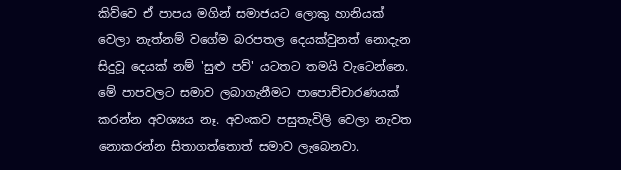කිව්වෙ ඒ පාපය මගින් සමාජයට ලොකු හානියක් වෙලා නැත්නම් වගේම බරපතල දෙයක්වුනත් නොදැන සිදුවූ දෙයක් නම් 'සුළු පව්' යටතට තමයි වැටෙන්නෙ. මේ පාපවලට සමාව ලබාගැනීමට පාපොච්චාරණයක් කරන්න අවශ්‍යය නෑ. අවංකව පසුතැවිලි වෙලා නැවත නොකරන්න සිතාගත්තොත් සමාව ලැබෙනවා.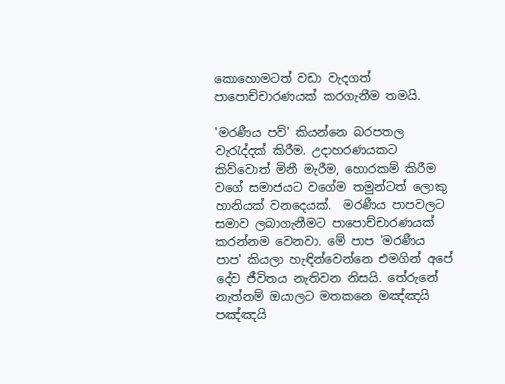කොහොමටත් වඩා වැදගත් පාපොච්චාරණයක් කරගැනීම තමයි.

'මරණීය පව්' කියන්නෙ බරපතල වැරැද්දක් කිරීම. උදාහරණයකට කිව්වොත් මිනී මැරීම, හොරකම් කිරීම වගේ සමාජයට වගේම තමුන්ටත් ලොකු හානියක් වනදෙයක්.  මරණීය පාපවලට සමාව ලබාගැනීමට පාපොච්චාරණයක් කරන්නම වෙනවා. මේ පාප 'මරණීය පාප' කියලා හැඳින්වෙන්නෙ එමගින් අපේ දේව ජීවිතය නැතිවන නිසයි. තේරුනේ නැත්නම් ඔයාලට මතකනෙ මඤ්ඤයි පඤ්ඤයි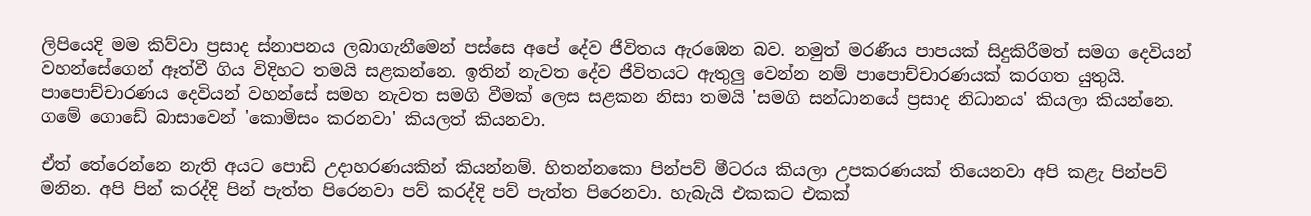ලිපියෙදි මම කිව්වා ප්‍රසාද ස්නාපනය ලබාගැනීමෙන් පස්සෙ අපේ දේව ජීවිතය ඇරඹෙන බව. නමුත් මරණීය පාපයක් සිදුකිරීමත් සමග දෙවියන් වහන්සේගෙන් ඈත්වී ගිය විදිහට තමයි සළකන්නෙ. ඉතින් නැවත දේව ජීවිතයට ඇතුලු වෙන්න නම් පාපොච්චාරණයක් කරගත යුතුයි. පාපොච්චාරණය දෙවියන් වහන්සේ සමහ නැවත සමගි වීමක් ලෙස සළකන නිසා තමයි 'සමගි සන්ධානයේ ප්‍රසාද නිධානය' කියලා කියන්නෙ. ගමේ ගොඩේ බාසාවෙන් 'කොමිසං කරනවා' කියලත් කියනවා.

ඒත් තේරෙන්නෙ නැති අයට පොඩි උදාහරණයකින් කියන්නම්. හිතන්නකො පින්පව් මීටරය කියලා උපකරණයක් තියෙනවා අපි කළැ පින්පව් මනින. අපි පින් කරද්දි පින් පැත්ත පිරෙනවා පව් කරද්දි පව් පැත්ත පිරෙනවා. හැබැයි එකකට එකක්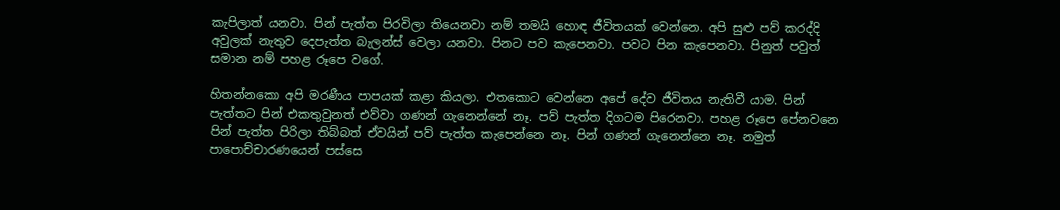කැපිලාත් යනවා. පින් පැත්ත පිරවිලා තියෙනවා නම් තමයි හොඳ ජීවිතයක් වෙන්නෙ. අපි සුළු පව් කරද්දි අවුලක් නැතුව දෙපැත්ත බැලන්ස් වෙලා යනවා. පිනට පව කැපෙනවා. පවට පින කැපෙනවා. පිනුත් පවුත් සමාන නම් පහළ රූපෙ වගේ.

හිතන්නකො අපි මරණීය පාපයක් කළා කියලා. එතකොට වෙන්නෙ අපේ දේව ජීවිතය නැතිවී යාම. පින් පැත්තට පින් එකතුවුනත් එව්වා ගණන් ගැනෙන්නේ නෑ. පව් පැත්ත දිගටම පිරෙනවා. පහළ රූපෙ පේනවනෙ පින් පැත්ත පිරිලා තිබ්බත් ඒවයින් පව් පැත්ත කැපෙන්නෙ නෑ. පින් ගණන් ගැනෙන්නෙ නෑ. නමුත් පාපොච්චාරණයෙන් පස්සෙ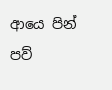ආයෙ පින් පව්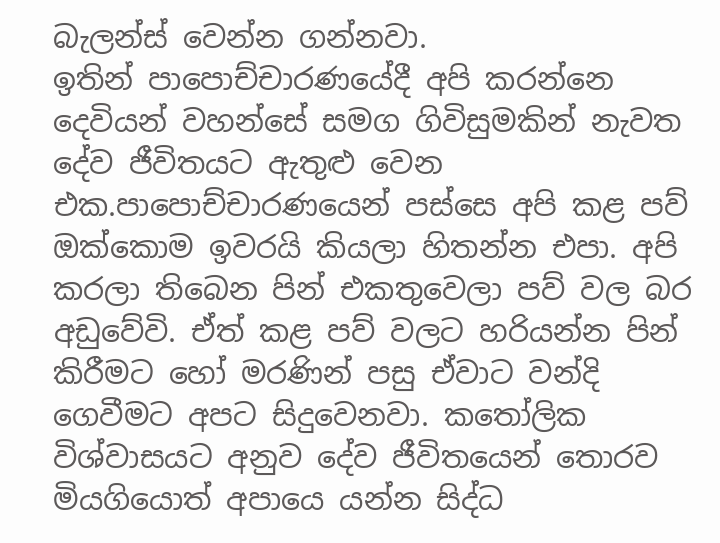බැලන්ස් වෙන්න ගන්නවා.
ඉතින් පාපොච්චාරණයේදී අපි කරන්නෙ දෙවියන් වහන්සේ සමග ගිවිසුමකින් නැවත දේව ජීවිතයට ඇතුළු වෙන එක.පාපොච්චාරණයෙන් පස්සෙ අපි කළ පව් ඔක්කොම ඉවරයි කියලා හිතන්න එපා. අපි කරලා තිබෙන පින් එකතුවෙලා පව් වල බර අඩුවේවි. ඒත් කළ පව් වලට හරියන්න පින් කිරීමට හෝ මරණින් පසු ඒවාට වන්දි ගෙවීමට අපට සිදුවෙනවා. කතෝලික විශ්වාසයට අනුව දේව ජීවිතයෙන් තොරව මියගියොත් අපායෙ යන්න සිද්ධ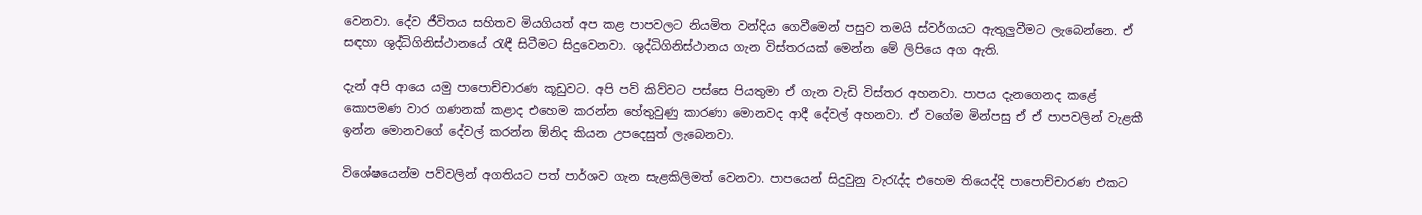වෙනවා. දේව ජීවිතය සහිතව මියගියත් අප කළ පාපවලට නියමිත වන්දිය ගෙවීමෙන් පසුව තමයි ස්වර්ගයට ඇතුලුවීමට ලැබෙන්නෙ. ඒ සඳහා ශුද්ධිගිනිස්ථානයේ රැඳී සිටීමට සිදුවෙනවා. ශුද්ධිගිනිස්ථානය ගැන විස්තරයක් මෙන්න මේ ලිපියෙ අග ඇති.

දැන් අපි ආයෙ යමු පාපොච්චාරණ කූඩුවට. අපි පව් කිව්වට පස්සෙ පියතුමා ඒ ගැන වැඩි විස්තර අහනවා. පාපය දැනගෙනද කළේ කොපමණ වාර ගණනක් කළාද එහෙම කරන්න හේතුවුණු කාරණා මොනවද ආදී දේවල් අහනවා. ඒ වගේම මින්පසු ඒ ඒ පාපවලින් වැළකී ඉන්න මොනවගේ දේවල් කරන්න ඕනිද කියන උපදෙසුත් ලැබෙනවා.

විශේෂයෙන්ම පව්වලින් අගතියට පත් පාර්ශව ගැන සැළකිලිමත් වෙනවා. පාපයෙන් සිදුවුනු වැරැද්ද එහෙම තියෙද්දි පාපොච්චාරණ එකට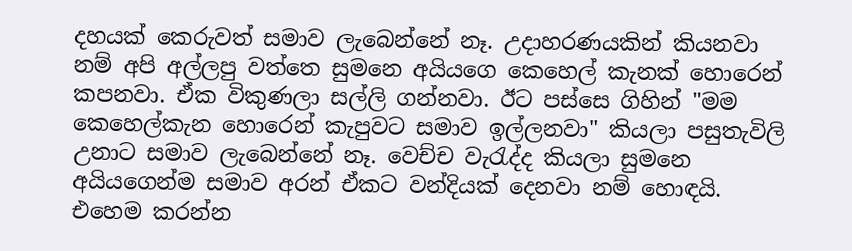දහයක් කෙරුවත් සමාව ලැබෙන්නේ නෑ. උදාහරණයකින් කියනවා නම් අපි අල්ලපු වත්තෙ සුමනෙ අයියගෙ කෙහෙල් කැනක් හොරෙන් කපනවා. ඒක විකුණලා සල්ලි ගන්නවා. ඊට පස්සෙ ගිහින් "මම කෙහෙල්කැන හොරෙන් කැපුවට සමාව ඉල්ලනවා" කියලා පසුතැවිලි උනාට සමාව ලැබෙන්නේ නෑ. වෙච්ච වැරැද්ද කියලා සුමනෙ අයියගෙන්ම සමාව අරන් ඒකට වන්දියක් දෙනවා නම් හොඳයි.  එහෙම කරන්න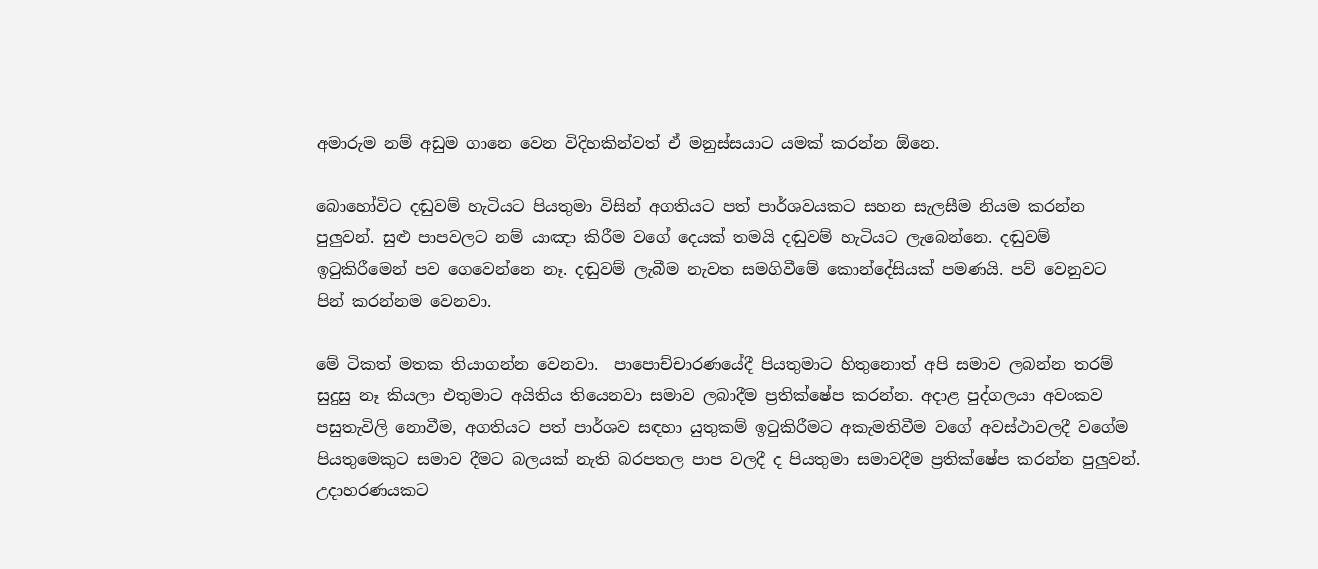අමාරුම නම් අඩුම ගානෙ වෙන විදිහකින්වත් ඒ මනුස්සයාට යමක් කරන්න ඕනෙ.

බොහෝවිට දඬුවම් හැටියට පියතුමා විසින් අගතියට පත් පාර්ශවයකට සහන සැලසීම නියම කරන්න පුලුවන්. සුළු පාපවලට නම් යාඤා කිරීම වගේ දෙයක් තමයි දඬුවම් හැටියට ලැබෙන්නෙ. දඬුවම් ඉටුකිරීමෙන් පව ගෙවෙන්නෙ නෑ. දඬුවම් ලැබීම නැවත සමගිවීමේ කොන්දේසියක් පමණයි. පව් වෙනුවට පින් කරන්නම වෙනවා.

මේ ටිකත් මතක තියාගන්න වෙනවා.  පාපොච්චාරණයේදී පියතුමාට හිතුනොත් අපි සමාව ලබන්න තරම් සුදුසු නෑ කියලා එතුමාට අයිතිය තියෙනවා සමාව ලබාදීම ප්‍රතික්ෂේප කරන්න. අදාළ පුද්ගලයා අවංකව පසුතැවිලි නොවීම, අගතියට පත් පාර්ශව සඳහා යුතුකම් ඉටුකිරීමට අකැමතිවීම වගේ අවස්ථාවලදී වගේම පියතුමෙකුට සමාව දීමට බලයක් නැති බරපතල පාප වලදී ද පියතුමා සමාවදීම ප්‍රතික්ෂේප කරන්න පුලුවන්. උදාහරණයකට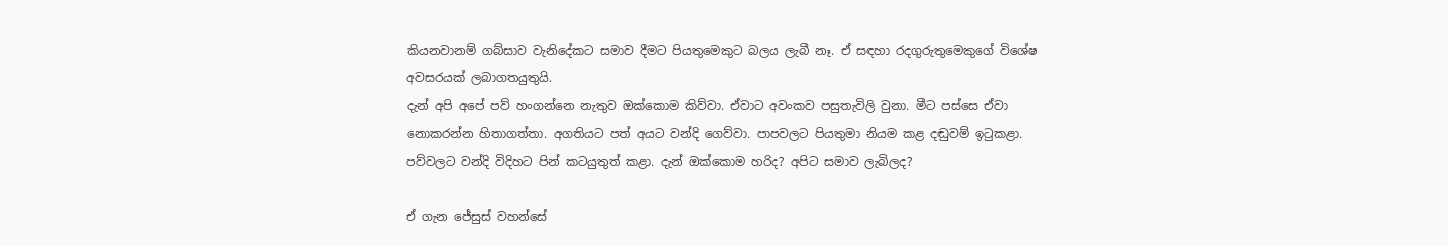කියනවානම් ගබ්සාව වැනිදේකට සමාව දීමට පියතුමෙකුට බලය ලැබී නෑ. ඒ සඳහා රදගුරුතුමෙකුගේ විශේෂ අවසරයක් ලබාගතයුතුයි.
දැන් අපි අපේ පව් හංගන්නෙ නැතුව ඔක්කොම කිව්වා. ඒවාට අවංකව පසුතැවිලි වුනා. මීට පස්සෙ ඒවා නොකරන්න හිතාගත්තා. අගතියට පත් අයට වන්දි ගෙව්වා. පාපවලට පියතුමා නියම කළ දඬුවම් ඉටුකළා. පව්වලට වන්දි විදිහට පින් කටයුතුත් කළා. දැන් ඔක්කොම හරිද? අපිට සමාව ලැබිලද?

ඒ ගැන ජේසුස් වහන්සේ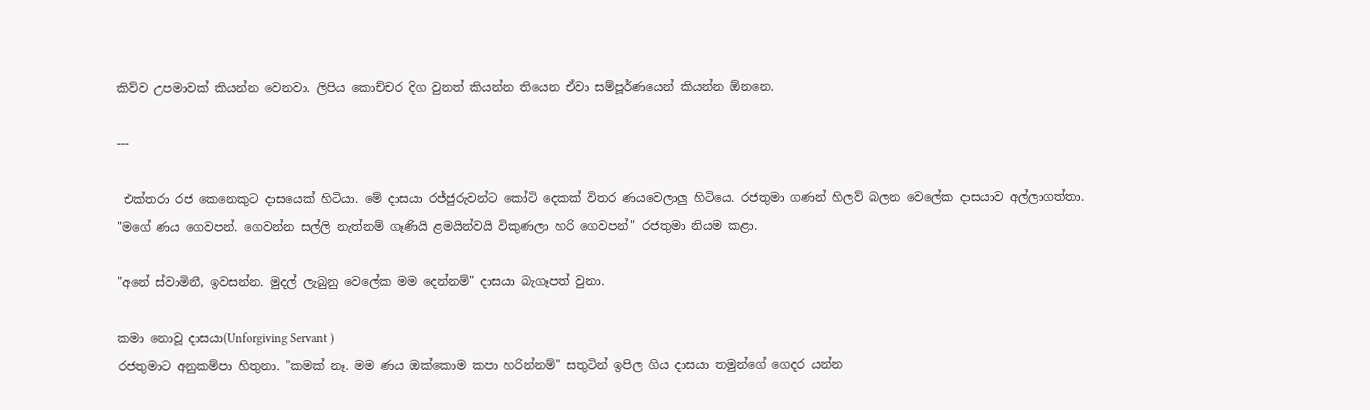කිව්ව උපමාවක් කියන්න වෙනවා. ලිපිය කොච්චර දිග වුනත් කියන්න තියෙන ඒවා සම්පූර්ණයෙන් කියන්න ඕනනෙ.

---

 එක්තරා රජ කෙනෙකුට දාසයෙක් හිටියා. මේ දාසයා රජ්ජුරුවන්ට කෝටි දෙකක් විතර ණයවෙලාලු හිටියෙ. රජතුමා ගණන් හිලව් බලන වෙලේක දාසයාව අල්ලාගත්තා. "මගේ ණය ගෙවපන්. ගෙවන්න සල්ලි නැත්නම් ගෑණියි ළමයින්වයි විකුණලා හරි ගෙවපන්" රජතුමා නියම කළා.

"අනේ ස්වාමිනී, ඉවසන්න. මුදල් ලැබුනු වෙලේක මම දෙන්නම්" දාසයා බැගෑපත් වුනා.

කමා නොවූ දාසයා(Unforgiving Servant )
රජතුමාට අනුකම්පා හිතුනා. "කමක් නෑ. මම ණය ඔක්කොම කපා හරින්නම්" සතුටින් ඉපිල ගිය දාසයා තමුන්ගේ ගෙදර යන්න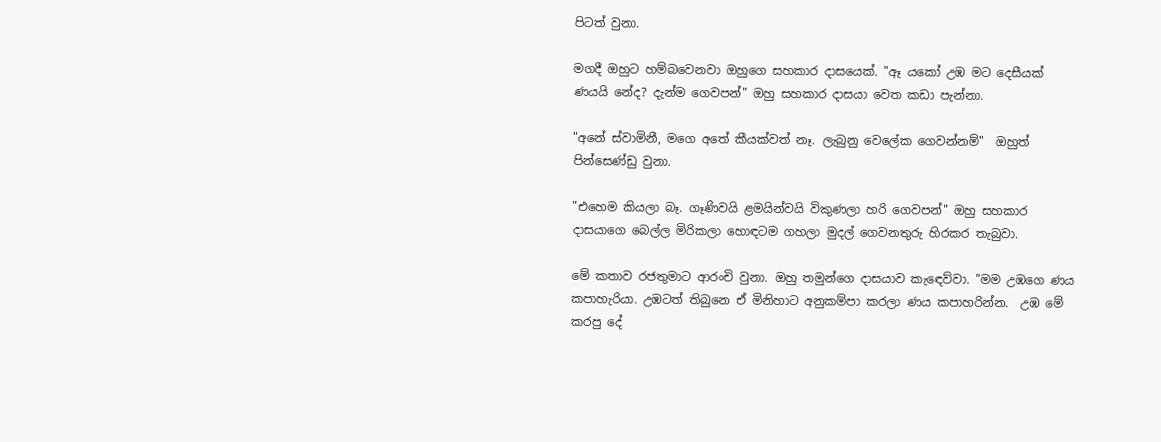පිටත් වුනා.

මගදී ඔහුට හම්බවෙනවා ඔහුගෙ සහකාර දාසයෙක්. "ඈ යකෝ උඹ මට දෙසීයක් ණයයි නේද? දැන්ම ගෙවපන්" ඔහු සහකාර දාසයා වෙත කඩා පැන්නා.

"අනේ ස්වාමිනී, මගෙ අතේ කීයක්වත් නෑ. ලැබුනු වෙලේක ගෙවන්නම්"  ඔහුත් පින්සෙණ්ඩු වුනා.

"එහෙම කියලා බෑ. ගෑණිවයි ළමයින්වයි විකුණලා හරි ගෙවපන්" ඔහු සහකාර දාසයාගෙ බෙල්ල මිරිකලා හොඳටම ගහලා මුදල් ගෙවනතුරු හිරකර තැබුවා.

මේ කතාව රජතුමාට ආරංචි වුනා. ඔහු තමුන්ගෙ දාසයාව කැඳෙව්වා. "මම උඹගෙ ණය කපාහැරියා. උඹටත් තිබුනෙ ඒ මිනිහාට අනුකම්පා කරලා ණය කපාහරින්න.  උඹ මේ කරපු දේ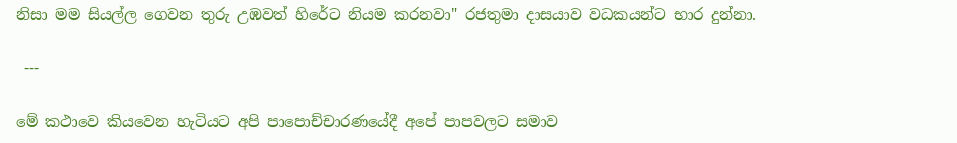නිසා මම සියල්ල ගෙවන තුරු උඹවත් හිරේට නියම කරනවා" රජතුමා දාසයාව වධකයන්ට භාර දුන්නා.

 ---

මේ කථාවෙ කියවෙන හැටියට අපි පාපොච්චාරණයේදී අපේ පාපවලට සමාව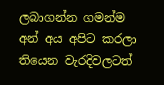ලබාගන්න ගමන්ම අන් අය අපිට කරලා තියෙන වැරදිවලටත්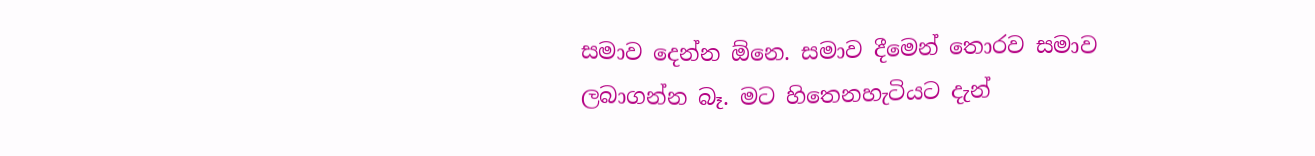සමාව දෙන්න ඕනෙ. සමාව දීමෙන් තොරව සමාව ලබාගන්න බෑ. මට හිතෙනහැටියට දැන්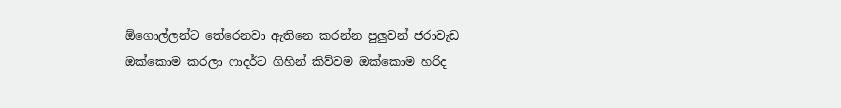ඕගොල්ලන්ට තේරෙනවා ඇතිනෙ කරන්න පුලුවන් ජරාවැඩ ඔක්කොම කරලා ෆාදර්ට ගිහින් කිව්වම ඔක්කොම හරිද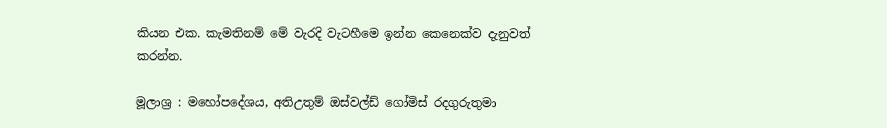කියන එක. කැමතිනම් මේ වැරදි වැටහීමෙ ඉන්න කෙනෙක්ව දැනුවත් කරන්න.

මූලාශ්‍ර : මහෝපදේශය, අතිඋතුම් ඔස්වල්ඩ් ගෝමිස් රදගුරුතුමා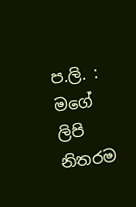ප.ලි. :  මගේ ලිපි නිතරම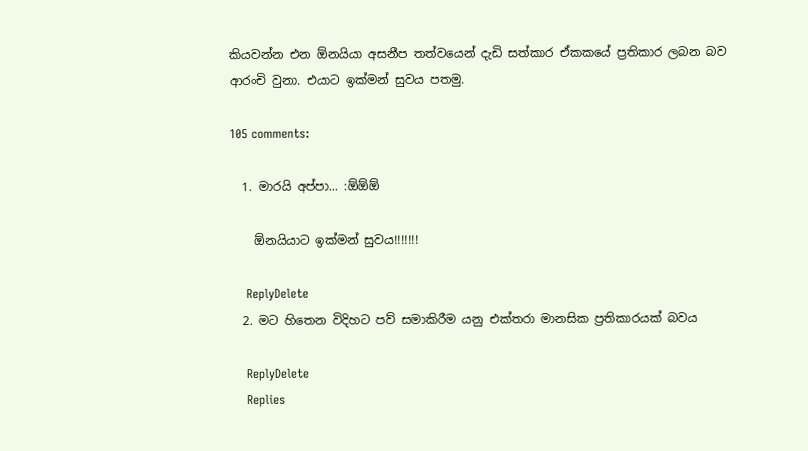කියවන්න එන ඕනයියා අසනීප තත්වයෙන් දැඩි සත්කාර ඒකකයේ ප්‍රතිකාර ලබන බව ආරංචි වුනා. එයාට ඉක්මන් සුවය පතමු.

105 comments:

  1. මාරයි අප්පා... :ඕඕඕ

    ඕනයියාට ඉක්මන් සුවය!!!!!!!

    ReplyDelete
  2. මට හිතෙන විදිහට පව් සමාකිරීම යනු එක්තරා මානසික ප්‍රතිකාරයක් බව‍ය

    ReplyDelete
    Replies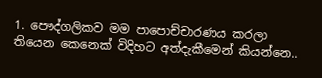1. පෞද්ගලිකව මම පාපොච්චාරණය කරලා තියෙන කෙනෙක් විදිහට අත්දැකීමෙන් කියන්නෙ..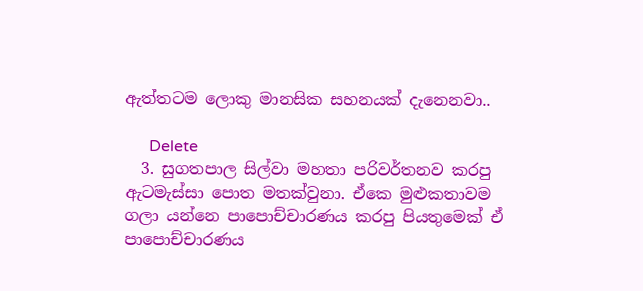ඇත්තටම ලොකු මානසික සහනයක් දැනෙනවා..

      Delete
  3. සුගතපාල සිල්වා මහතා පරිවර්තනව කරපු ඇටමැස්සා පොත මතක්වුනා. ඒකෙ මුළුකතාවම ගලා යන්නෙ පාපොච්චාරණය කරපු පියතුමෙක් ඒ පාපොච්චාරණය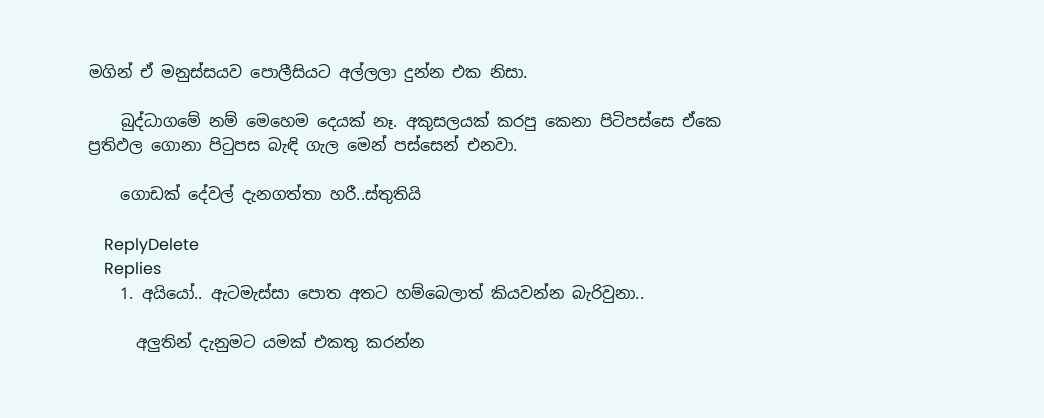මගින් ඒ මනුස්සයව පොලීසියට අල්ලලා දුන්න එක නිසා.

    බුද්ධාගමේ නම් මෙහෙම දෙයක් නෑ. අකුසලයක් කරපු කෙනා පිටිපස්සෙ ඒකෙ ප්‍රතිඵල ගොනා පිටුපස බැඳි ගැල මෙන් පස්සෙන් එනවා.

    ගොඩක් දේවල් දැනගත්තා හරී..ස්තුතියි

    ReplyDelete
    Replies
    1. අයියෝ.. ඇටමැස්සා පොත අතට හම්බෙලාත් කියවන්න බැරිවුනා..

      අලුතින් දැනුමට යමක් එකතු කරන්න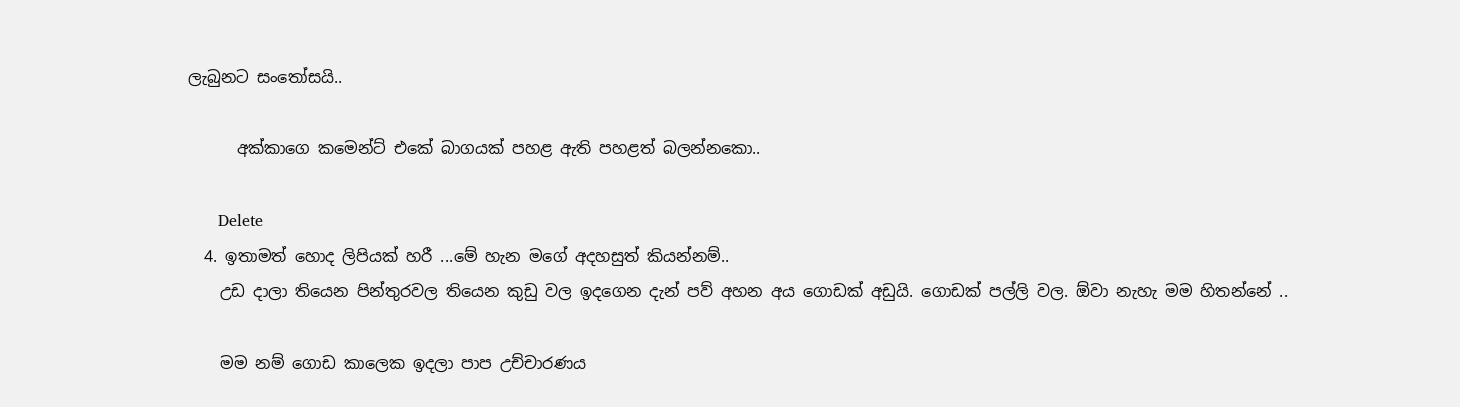ලැබුනට සංතෝසයි..

      අක්කාගෙ කමෙන්ට් එකේ බාගයක් පහළ ඇති පහළත් බලන්නකො..

      Delete
  4. ඉතාමත් හොද ලිපියක් හරී ...මේ හැන මගේ අදහසුත් කියන්නම්..
    උඩ දාලා තියෙන පින්තුරවල තියෙන කුඩු වල ඉදගෙන දැන් පව් අහන අය ගොඩක් අඩුයි. ගොඩක් පල්ලි වල. ඕවා නැහැ මම හිතන්නේ ..

    මම නම් ගොඩ කාලෙක ඉදලා පාප උච්චාරණය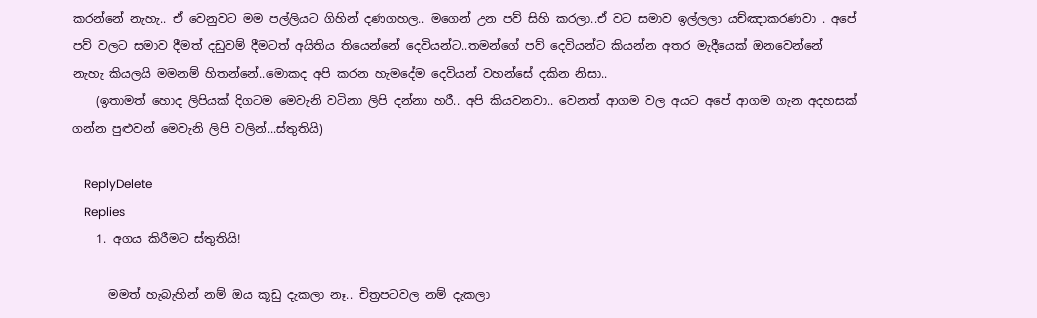කරන්නේ නැහැ.. ඒ වෙනුවට මම පල්ලියට ගිහින් දණගහල.. මගෙන් උන පව් සිහි කරලා..ඒ වට සමාව ඉල්ලලා යච්ඤාකරණවා . අපේ පව් වලට සමාව දීමත් දඩුවම් දීමටත් අයිතිය තියෙන්නේ දෙවියන්ට..තමන්ගේ පව් දෙවියන්ට කියන්න අතර මැදීයෙක් ඔනවෙන්නේ නැහැ කියලයි මමනම් හිතන්නේ..මොකද අපි කරන හැමදේම දෙවියන් වහන්සේ දකින නිසා..
    (ඉතාමත් හොද ලිපියක් දිගටම මෙවැනි වටිනා ලිපි දන්නා හරී.. අපි කියවනවා.. වෙනත් ආගම වල අයට අපේ ආගම ගැන අදහසක් ගන්න පුළුවන් මෙවැනි ලිපි වලින්...ස්තුතියි)

    ReplyDelete
    Replies
    1. අගය කිරීමට ස්තුතියි!

      මමත් හැබැහින් නම් ඔය කූඩු දැකලා නෑ.. චිත්‍රපටවල නම් දැකලා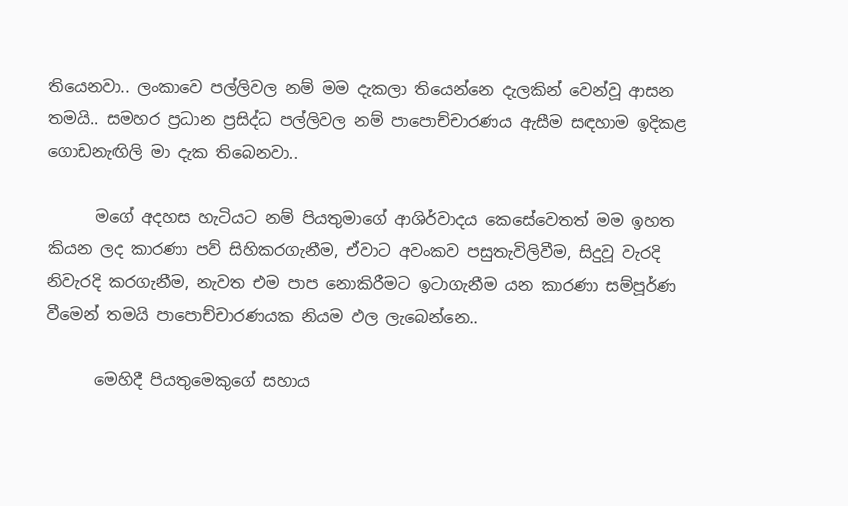තියෙනවා.. ලංකාවෙ පල්ලිවල නම් මම දැකලා තියෙන්නෙ දැලකින් වෙන්වූ ආසන තමයි.. සමහර ප්‍රධාන ප්‍රසිද්ධ පල්ලිවල නම් පාපොච්චාරණය ඇසීම සඳහාම ඉදිකළ ගොඩනැඟිලි මා දැක තිබෙනවා..

      මගේ අදහස හැටියට නම් පියතුමාගේ ආශිර්වාදය කෙසේවෙතත් මම ඉහත කියන ලද කාරණා පව් සිහිකරගැනීම, ඒවාට අවංකව පසුතැවිලිවීම, සිදුවූ වැරදි නිවැරදි කරගැනීම, නැවත එම පාප නොකිරීමට ඉටාගැනීම යන කාරණා සම්පූර්ණ වීමෙන් තමයි පාපොච්චාරණයක නියම ඵල ලැබෙන්නෙ..

      මෙහිදී පියතුමෙකුගේ සහාය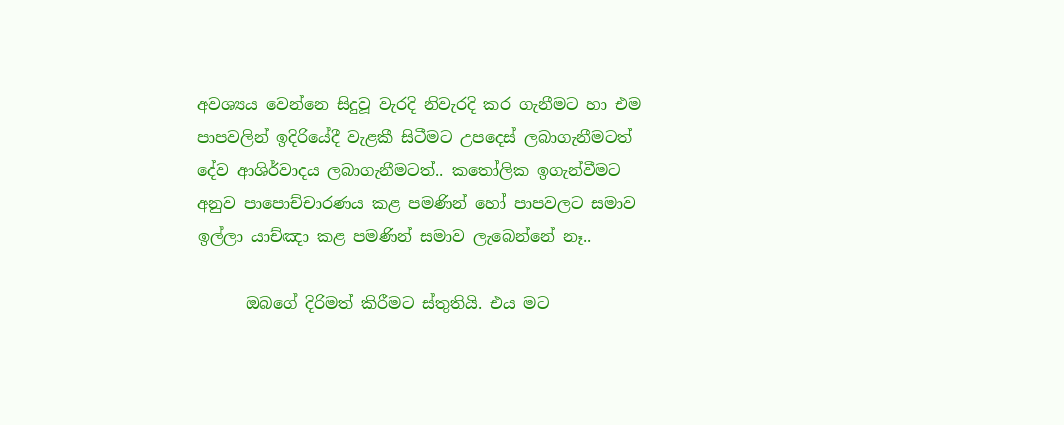අවශ්‍යය වෙන්නෙ සිදුවූ වැරදි නිවැරදි කර ගැනීමට හා එම පාපවලින් ඉදිරියේදී වැළකී සිටීමට උපදෙස් ලබාගැනීමටත් දේව ආශිර්වාදය ලබාගැනීමටත්.. කතෝලික ඉගැන්වීමට අනුව පාපොච්චාරණය කළ පමණින් හෝ පාපවලට සමාව ඉල්ලා යාච්ඤා කළ පමණින් සමාව ලැබෙන්නේ නෑ..

      ඔබගේ දිරිමත් කිරීමට ස්තුතියි. එය මට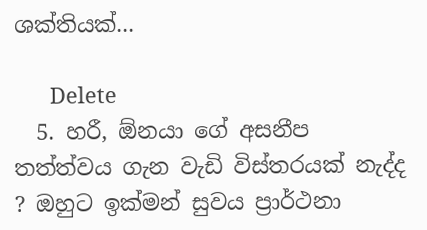ශක්තියක්...

      Delete
  5. හරී, ඕනයා ගේ අසනීප තත්ත්වය ගැන වැඩි විස්තරයක් නැද්ද ? ඔහුට ඉක්මන් සුවය ප්‍රාර්ථනා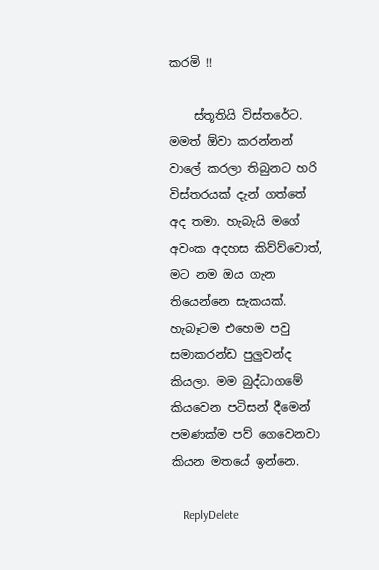කරමි !!

    ස්තූතියි විස්තරේට. මමත් ඕවා කරන්නන් වාලේ කරලා තිබුනට හරි විස්තරයක් දැන් ගත්තේ අද තමා. හැබැයි මගේ අවංක අදහස කිව්ව්වොත්, මට නම ඔය ගැන තියෙන්නෙ සැකයක්. හැබෑටම එහෙම පවු සමාකරන්ඩ පුලුවන්ද කියලා. මම බුද්ධාගමේ කියවෙන පටිසන් දීමෙන් පමණක්ම පව් ගෙවෙනවා කියන මතයේ ඉන්නෙ.

    ReplyDelete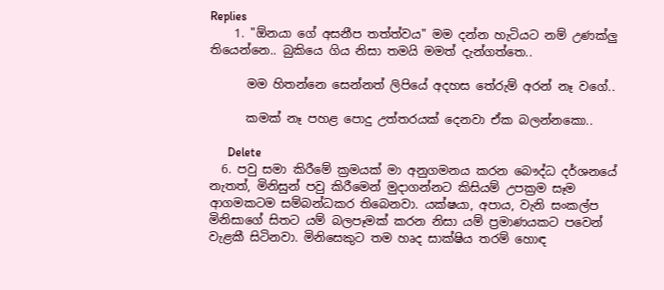Replies
    1. "ඕනයා ගේ අසනීප තත්ත්වය" මම දන්න හැටියට නම් උණක්ලු තියෙන්නෙ.. බුකියෙ ගිය නිසා තමයි මමත් දැන්ගත්තෙ..

      මම හිතන්නෙ සෙන්නත් ලිපියේ අදහස තේරුම් අරන් නෑ වගේ..

      කමක් නෑ පහළ පොදු උත්තරයක් දෙනවා ඒක බලන්නකො..

      Delete
  6. පවු සමා කිරීමේ ක්‍රමයක් මා අනුගමනය කරන බෞද්ධ දර්ශනයේ නැතත්, මිනිසුන් පවු කිරීමෙන් මුදාගන්නට කිසියම් උපක්‍රම සෑම ආගමකටම සම්බන්ධකර තිබෙනවා. යක්ෂයා, අපාය, වැනි සංකල්ප මිනිසාගේ සිතට යම් බලපෑමක් කරන නිසා යම් ප්‍රමාණයකට පවෙන් වැළකී සිටිනවා. මිනිසෙකුට තම හෘද සාක්ෂිය තරම් හොඳ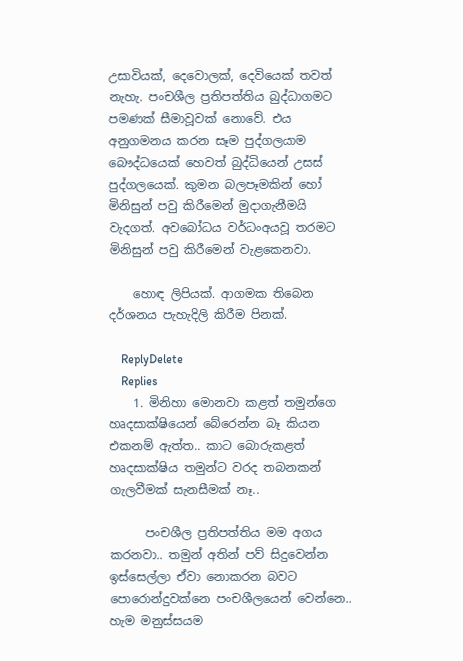උසාවියක්, දෙවොලක්, දෙවියෙක් තවත් නැහැ. පංචශීල ප්‍රතිපත්තිය බුද්ධාගමට පමණක් සීමාවූවක් නොවේ. එය අනුගමනය කරන සෑම පුද්ගලයාම බෞද්ධයෙක් හෙවත් බුද්ධියෙන් උසස් පුද්ගලයෙක්. කුමන බලපෑමකින් හෝ මිනිසුන් පවු කිරීමෙන් මුදාගැනීමයි වැදගත්. අවබෝධය වර්ධංඅයවූ තරමට මිනිසුන් පවු කිරීමෙන් වැළකෙනවා.

    හොඳ ලිපියක්. ආගමක තිබෙන දර්ශනය පැහැදිලි කිරීම පිනක්.

    ReplyDelete
    Replies
    1. මිනිහා මොනවා කළත් තමුන්ගෙ හෘදසාක්ෂියෙන් බේරෙන්න බෑ කියන එකනම් ඇත්ත.. කාට බොරුකළත් හෘදසාක්ෂිය තමුන්ට වරද තබනකන් ගැලවීමක් සැනසීමක් නෑ..

      පංචශීල ප්‍රතිපත්තිය මම අගය කරනවා.. තමුන් අතින් පව් සිදුවෙන්න ඉස්සෙල්ලා ඒවා නොකරන බවට පොරොන්දුවක්නෙ පංචශීලයෙන් වෙන්නෙ.. හැම මනුස්සයම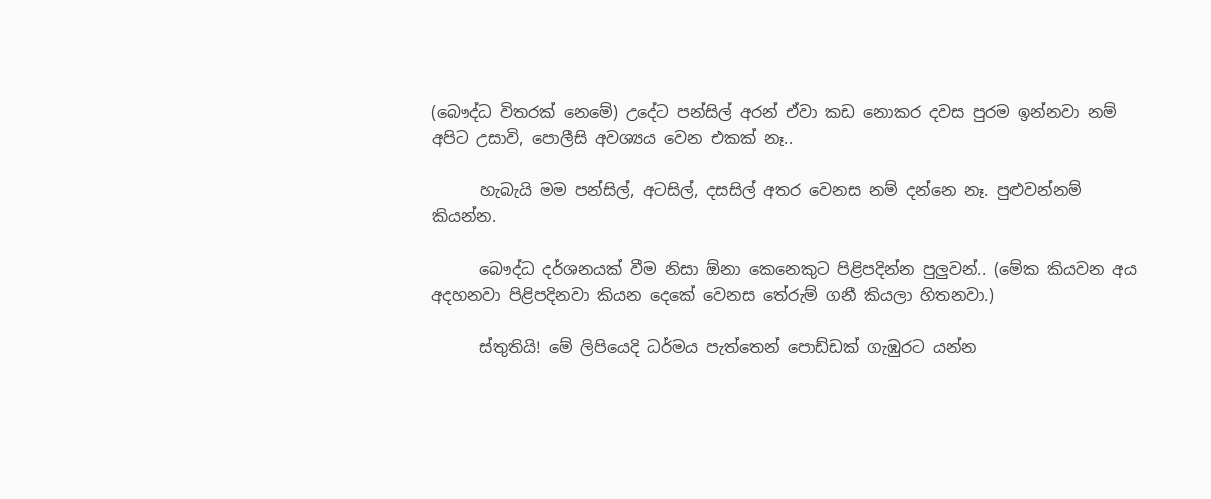(බෞද්ධ විතරක් නෙමේ) උදේට පන්සිල් අරන් ඒවා කඩ නොකර දවස පුරම ඉන්නවා නම් අපිට උසාවි, පොලීසි අවශ්‍යය වෙන එකක් නෑ..

      හැබැයි මම පන්සිල්, අටසිල්, දසසිල් අතර වෙනස නම් දන්නෙ නෑ. පුළුවන්නම් කියන්න.

      බෞද්ධ දර්ශනයක් වීම නිසා ඕනා කෙනෙකුට පිළිපදින්න පුලුවන්.. (මේක කියවන අය අදහනවා පිළිපදිනවා කියන දෙකේ වෙනස තේරුම් ගනී කියලා හිතනවා.)

      ස්තුතියි! මේ ලිපියෙදි ධර්මය පැත්තෙන් පොඩ්ඩක් ගැඹුරට යන්න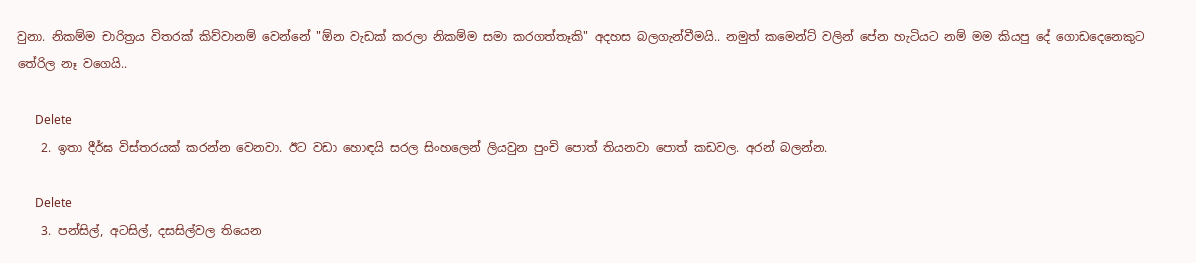වුනා. නිකම්ම චාරිත්‍රය විතරක් කිව්වානම් වෙන්නේ "ඕන වැඩක් කරලා නිකම්ම සමා කරගත්තෑකි" අදහස බලගැන්වීමයි.. නමුත් කමෙන්ට් වලින් පේන හැටියට නම් මම කියපු දේ ගොඩදෙනෙකුට තේරිල නෑ වගෙයි..

      Delete
    2. ඉතා දීර්ඝ විස්තරයක් කරන්න වෙනවා. ඊට වඩා හොඳයි සරල සිංහලෙන් ලියවුන පුංචි පොත් තියනවා පොත් කඩවල. අරන් බලන්න.

      Delete
    3. පන්සිල්, අටසිල්, දසසිල්වල තියෙන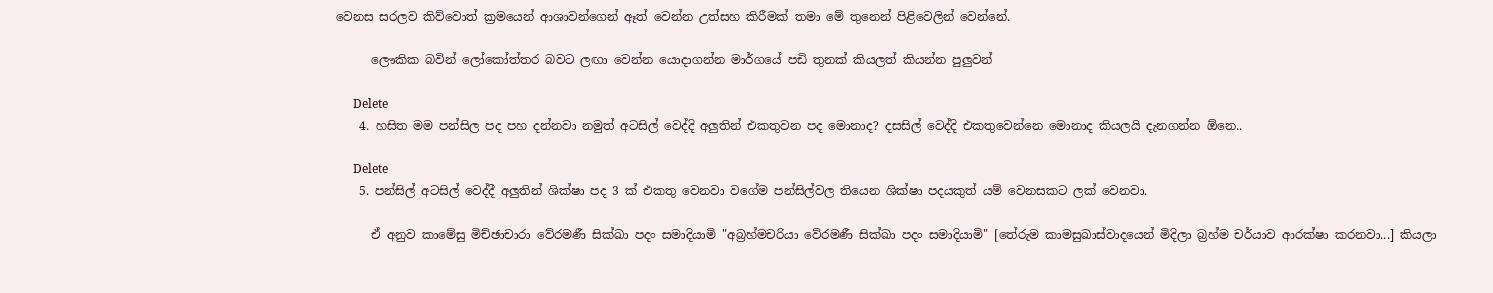වෙනස සරලව කිව්වොත් ක්‍රමයෙන් ආශාවන්ගෙන් ඈත් වෙන්න උත්සහ කිරීමක් තමා මේ තුනෙන් පිළිවෙලින් වෙන්නේ.

      ලෞකික බවින් ලෝකෝත්තර බවට ලඟා වෙන්න යොදාගන්න මාර්ගයේ පඩි තුනක් කියලත් කියන්න පුලුවන්

      Delete
    4. හසිත මම පන්සිල පද පහ දන්නවා නමුත් අටසිල් වෙද්දි අලුතින් එකතුවන පද මොනාද? දසසිල් වෙද්දි එකතුවෙන්නෙ මොනාද කියලයි දැනගන්න ඕනෙ..

      Delete
    5. පන්සිල් අටසිල් වෙද්දී අලුතින් ශික්ෂා පද 3 ක් එකතු වෙනවා වගේම පන්සිල්වල තියෙන ශික්ෂා පදයකුත් යම් වෙනසකට ලක් වෙනවා.

      ඒ අනුව කාමේසු මිච්ඡාචාරා වේරමණී සික්ඛා පදං සමාදියාමි "අබ්‍රහ්මචරියා වේරමණී සික්ඛා පදං සමාදියාමි" [තේරුම කාමසුඛාස්වාදයෙන් මිදිලා බ්‍රහ්ම චර්යාව ආරක්ෂා කරනවා...] කියලා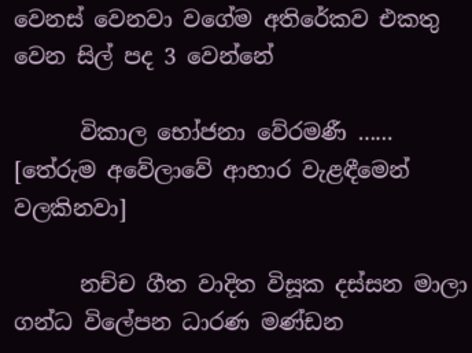වෙනස් වෙනවා වගේම අතිරේකව එකතු වෙන සිල් පද 3 වෙන්නේ

      විකාල භෝජනා වේරමණී ...... [තේරුම අවේලාවේ ආහාර වැළඳීමෙන් වලකිනවා]

      නච්ච ගීත වාදිත විසූක දස්සන මාලා ගන්ධ විලේපන ධාරණ මණ්ඩන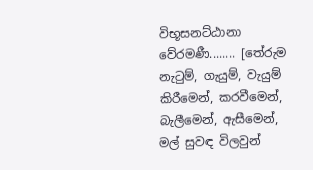විභූසනට්ඨානා වේරමණී........ [තේරුම නැටුම්, ගැයුම්, වැයුම් කිරීමෙන්, කරවීමෙන්, බැලීමෙන්, ඇසීමෙන්, මල් සුවඳ විලවුන්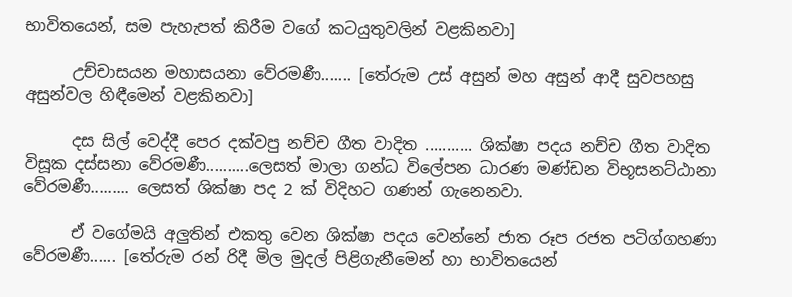භාවිතයෙන්, සම පැහැපත් කිරීම වගේ කටයුතුවලින් වළකිනවා]

      උච්චාසයන මහාසයනා වේරමණී....... [තේරුම උස් අසුන් මහ අසුන් ආදී සුවපහසු අසුන්වල හිඳීමෙන් වළකිනවා]

      දස සිල් වෙද්දී පෙර දක්වපු නච්ච ගීත වාදිත ........... ශික්ෂා පදය නච්ච ගීත වාදිත විසූක දස්සනා වේරමණී..........ලෙසත් මාලා ගන්ධ විලේපන ධාරණ මණ්ඩන විභූසනට්ඨානා වේරමණී......... ලෙසත් ශික්ෂා පද 2 ක් විදිහට ගණන් ගැනෙනවා.

      ඒ වගේමයි අලුතින් එකතු වෙන ශික්ෂා පදය වෙන්නේ ජාත රූප රජත පටිග්ගහණා වේරමණී...... [තේරුම රන් රිදී මිල මුදල් පිළිගැනීමෙන් හා භාවිතයෙන්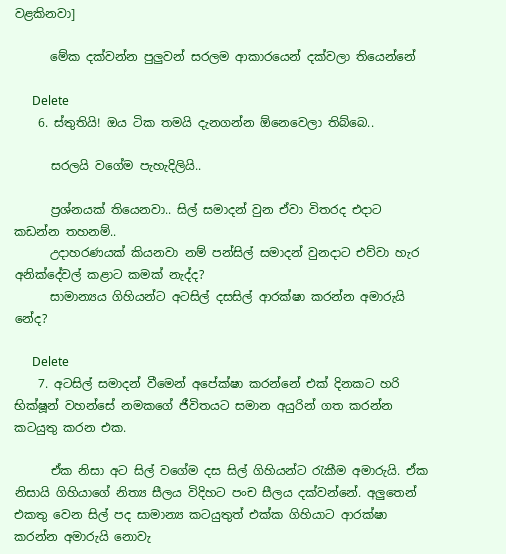වළකිනවා]

      මේක දක්වන්න පුලුවන් සරලම ආකාරයෙන් දක්වලා තියෙන්නේ

      Delete
    6. ස්තුතියි! ඔය ටික තමයි දැනගන්න ඕනෙවෙලා තිබ්බෙ..

      සරලයි වගේම පැහැදිලියි..

      ප්‍රශ්නයක් තියෙනවා.. සිල් සමාදන් වුන ඒවා විතරද එදාට කඩන්න තහනම්..
      උදාහරණයක් කියනවා නම් පන්සිල් සමාදන් වුනදාට එව්වා හැර අනික්දේවල් කළාට කමක් නැද්ද?
      සාමාන්‍යය ගිහියන්ට අටසිල් දසසිල් ආරක්ෂා කරන්න අමාරුයි නේද?

      Delete
    7. අටසිල් සමාදන් වීමෙන් අපේක්ෂා කරන්නේ එක් දිනකට හරි භික්ෂූන් වහන්සේ නමකගේ ජීවිතයට සමාන අයුරින් ගත කරන්න කටයුතු කරන එක.

      ඒක නිසා අට සිල් වගේම දස සිල් ගිහියන්ට රැකීම අමාරුයි. ඒක නිසායි ගිහියාගේ නිත්‍ය සීලය විදිහට පංච සීලය දක්වන්නේ. අලුතෙන් එකතු වෙන සිල් පද සාමාන්‍ය කටයුතුත් එක්ක ගිහියාට ආරක්ෂා කරන්න අමාරුයි නොවැ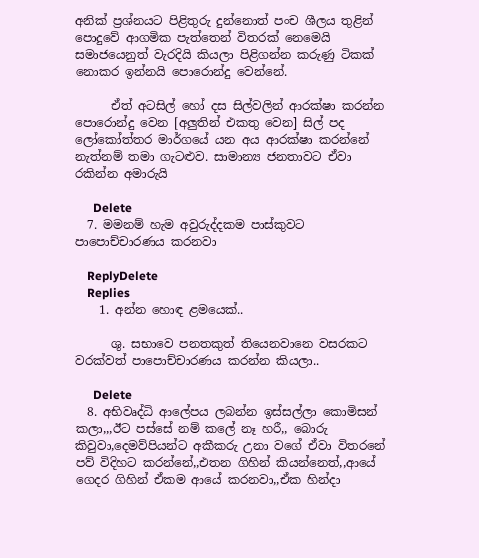අනික් ප්‍රශ්නයට පිළිතුරු දුන්නොත් පංච ශීලය තුළින් පොදුවේ ආගමික පැත්තෙන් විතරක් නෙමෙයි සමාජයෙනුත් වැරදියි කියලා පිළිගන්න කරුණු ටිකක් නොකර ඉන්නයි පොරොන්දු වෙන්නේ.

      ඒත් අටසිල් හෝ දස සිල්වලින් ආරක්ෂා කරන්න පොරොන්දු වෙන [අලුතින් එකතු වෙන] සිල් පද ලෝකෝත්තර මාර්ගයේ යන අය ආරක්ෂා කරන්නේ නැත්නම් තමා ගැටළුව. සාමාන්‍ය ජනතාවට ඒවා රකින්න අමාරුයි

      Delete
  7. මමනම් හැම අවුරුද්දකම පාස්කුවට පාපොච්චාරණය කරනවා

    ReplyDelete
    Replies
    1. අන්න හොඳ ළමයෙක්..

      ශු. සභාවෙ පනතකුත් තියෙනවානෙ වසරකට වරක්වත් පාපොච්චාරණය කරන්න කියලා..

      Delete
  8. අභිවෘද්ධි ආලේපය ලබන්න ඉස්සල්ලා කොමිසන් කලා,,,ඊට පස්සේ නම් කලේ නෑ හරී,, බොරු කිවුවා,දෙමව්පියන්ට අකීකරු උනා වගේ ඒවා විතරනේ පව් විදිහට කරන්නේ,,එතන ගිහින් කියන්නෙත්,,ආයේ ගෙදර ගිහින් ඒකම ආයේ කරනවා,,ඒක හින්දා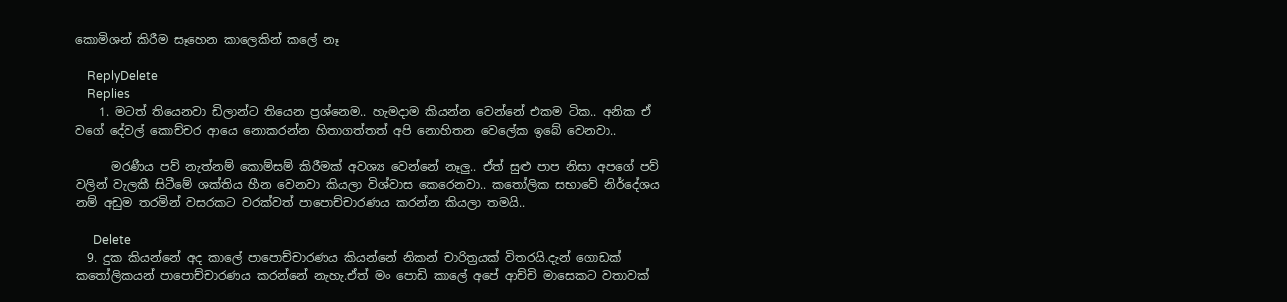කොමිශන් කිරීම සෑහෙන කාලෙකින් කලේ නෑ

    ReplyDelete
    Replies
    1. මටත් තියෙනවා ඩිලාන්ට තියෙන ප්‍රශ්නෙම.. හැමදාම කියන්න වෙන්නේ එකම ටික.. අනික ඒ වගේ දේවල් කොච්චර ආයෙ නොකරන්න හිතාගත්තත් අපි නොහිතන වෙලේක ඉබේ වෙනවා..

      මරණීය පව් නැත්නම් කොම්සම් කිරීමක් අවශ්‍ය වෙන්නේ නෑලු.. ඒත් සුළු පාප නිසා අපගේ පව් වලින් වැලකී සිටීමේ ශක්තිය හීන වෙනවා කියලා විශ්වාස කෙරෙනවා.. කතෝලික සභාවේ නිර්දේශය නම් අඩුම තරමින් වසරකට වරක්වත් පාපොච්චාරණය කරන්න කියලා තමයි..

      Delete
  9. දුක කියන්නේ අද කාලේ පාපොච්චාරණය කියන්නේ නිකන් චාරිත්‍රයක් විතරයි.දැන් ගොඩක් කතෝලිකයන් පාපොච්චාරණය කරන්නේ නැහැ.ඒත් මං පොඩි කාලේ අපේ ආච්චි මාසෙකට වතාවක්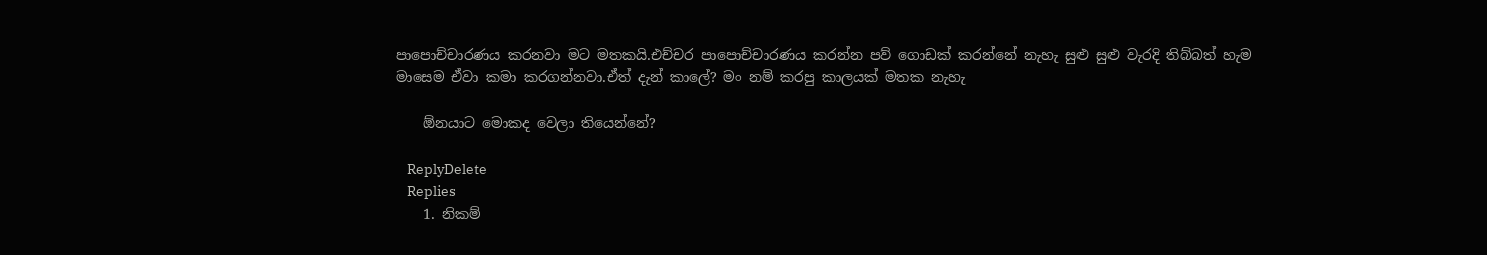පාපොච්චාරණය කරනවා මට මතකයි.එච්චර පාපොච්චාරණය කරන්න පව් ගොඩක් කරන්නේ නැහැ සුළු සුළු වැරදි තිබ්බත් හැම මාසෙම ඒවා කමා කරගන්නවා.ඒත් දැන් කාලේ? මං නම් කරපු කාලයක් මතක නැහැ

    ඕනයාට මොකද වෙලා තියෙන්නේ?

    ReplyDelete
    Replies
    1. නිකම්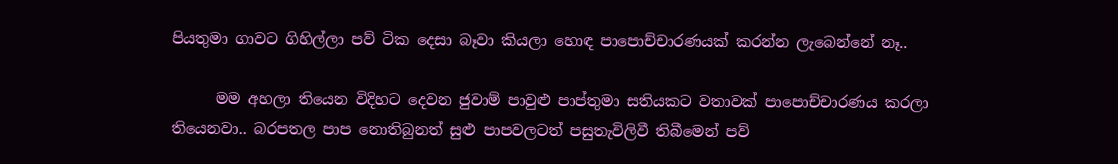පියතුමා ගාවට ගිහිල්ලා පව් ටික දෙසා බෑවා කියලා හොඳ පාපොච්චාරණයක් කරන්න ලැබෙන්නේ නෑ..

      මම අහලා තියෙන විදිහට දෙවන ජුවාම් පාවුළු පාප්තුමා සතියකට වතාවක් පාපොච්චාරණය කරලා තියෙනවා.. බරපතල පාප නොතිබුනත් සුළු පාපවලටත් පසුතැවිලිවී තිබීමෙන් පව්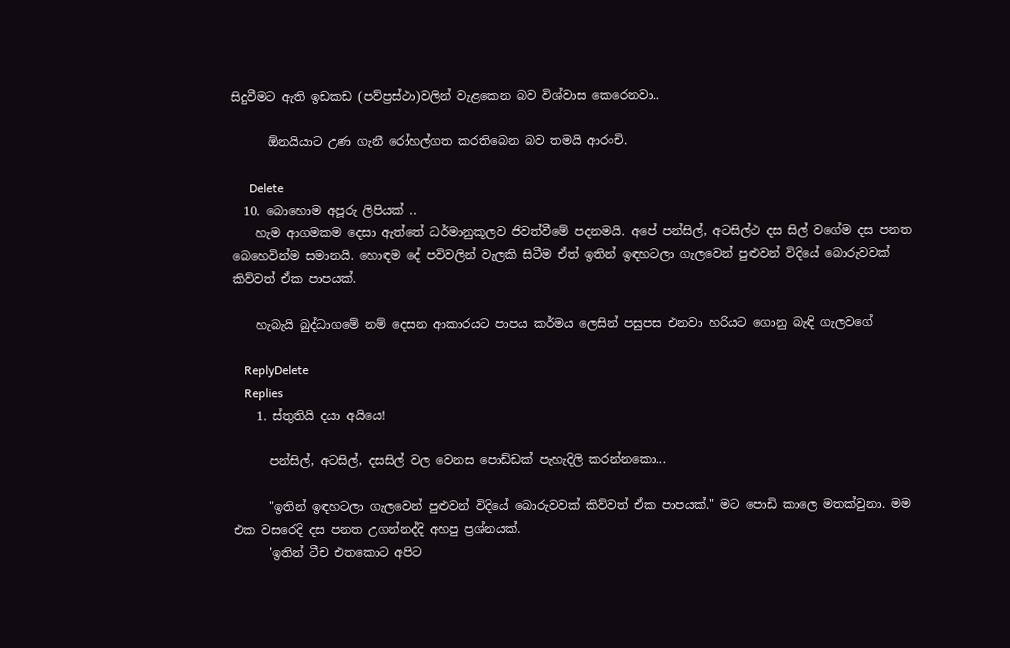සිදුවීමට ඇති ඉඩකඩ (පව්ප්‍රස්ථා)වලින් වැළකෙන බව විශ්වාස කෙරෙනවා..

      ඕනයියාට උණ ගැනී රෝහල්ගත කරතිබෙන බව තමයි ආරංචි.

      Delete
  10. බොහොම අපූරු ලිපියක් ..
    හැම ආගමකම දෙසා ඇත්තේ ධර්මානුකූලව ජිවත්වීමේ පදනමයි. අපේ පන්සිල්, අටසිල්ථ දස සිල් වගේම දස පනත බෙහෙවින්ම සමානයි. හොඳම දේ පවිවලින් වැලකි සිටීම ඒත් ඉතින් ඉඳහටලා ගැලවෙන් පුළුවන් විදියේ බොරුවවක් කිව්වත් ඒක පාපයක්.

    හැබැයි බුද්ධාගමේ නම් දෙසන ආකාරයට පාපය කර්මය ලෙසින් පසුපස එනවා හරියට ගොනු බැඳි ගැලවගේ

    ReplyDelete
    Replies
    1. ස්තුතියි දයා අයියෙ!

      පන්සිල්, අටසිල්, දසසිල් වල වෙනස පොඩ්ඩක් පැහැදිලි කරන්නකො...

      "ඉතින් ඉඳහටලා ගැලවෙන් පුළුවන් විදියේ බොරුවවක් කිව්වත් ඒක පාපයක්." මට පොඩි කාලෙ මතක්වුනා. මම එක වසරෙදි දස පනත උගන්නද්දි අහපු ප්‍රශ්නයක්.
      'ඉතින් ටීච එතකොට අපිට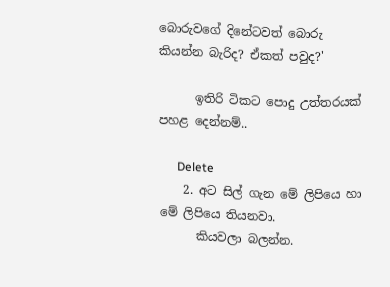බොරුවගේ දිනේටවත් බොරු කියන්න බැරිද? ඒකත් පවුද?'

      ඉතිරි ටිකට පොදු උත්තරයක් පහළ දෙන්නම්..

      Delete
    2. අට සිල් ගැන මේ ලිපියෙ හා මේ ලිපියෙ තියනවා.
      කියවලා බලන්න.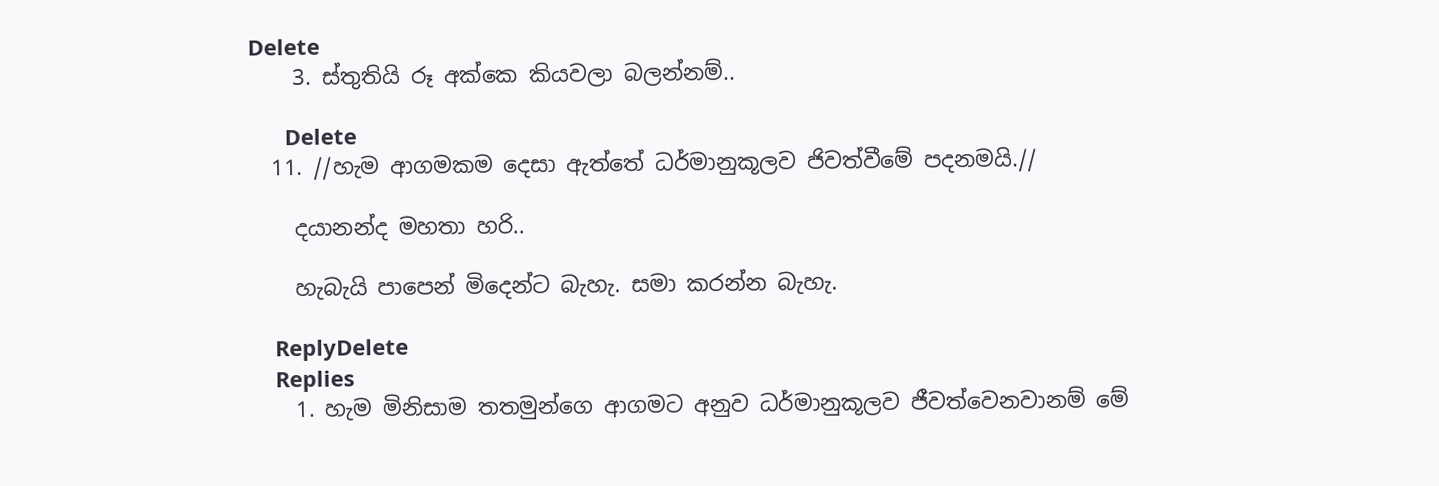Delete
    3. ස්තුතියි රූ අක්කෙ කියවලා බලන්නම්..

      Delete
  11. //හැම ආගමකම දෙසා ඇත්තේ ධර්මානුකූලව ජිවත්වීමේ පදනමයි.//

    දයානන්ද මහතා හරි..

    හැබැයි පාපෙන් මිදෙන්ට බැහැ. සමා කරන්න බැහැ.

    ReplyDelete
    Replies
    1. හැම මිනිසාම තතමුන්ගෙ ආගමට අනුව ධර්මානුකූලව ජීවත්වෙනවානම් මේ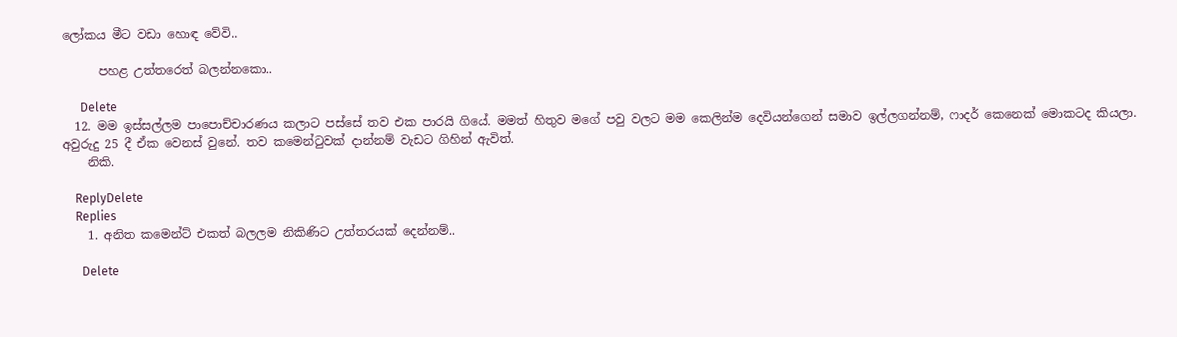ලෝකය මීට වඩා හොඳ වේවි..

      පහළ උත්තරෙත් බලන්නකො..

      Delete
  12. මම ඉස්සල්ලම පාපොච්චාරණය කලාට පස්සේ තව එක පාරයි ගියේ. මමත් හිතුව මගේ පවු වලට මම කෙලින්ම දෙවියන්ගෙන් සමාව ඉල්ලගන්නම්, ෆාදර් කෙනෙක් මොකටද කියලා. අවුරුදු 25 දී ඒක වෙනස් වුනේ. තව කමෙන්ටුවක් දාන්නම් වැඩට ගිහින් ඇවිත්.
    නිකි.

    ReplyDelete
    Replies
    1. අනිත කමෙන්ට් එකත් බලලම නිකිණිට උත්තරයක් දෙන්නම්..

      Delete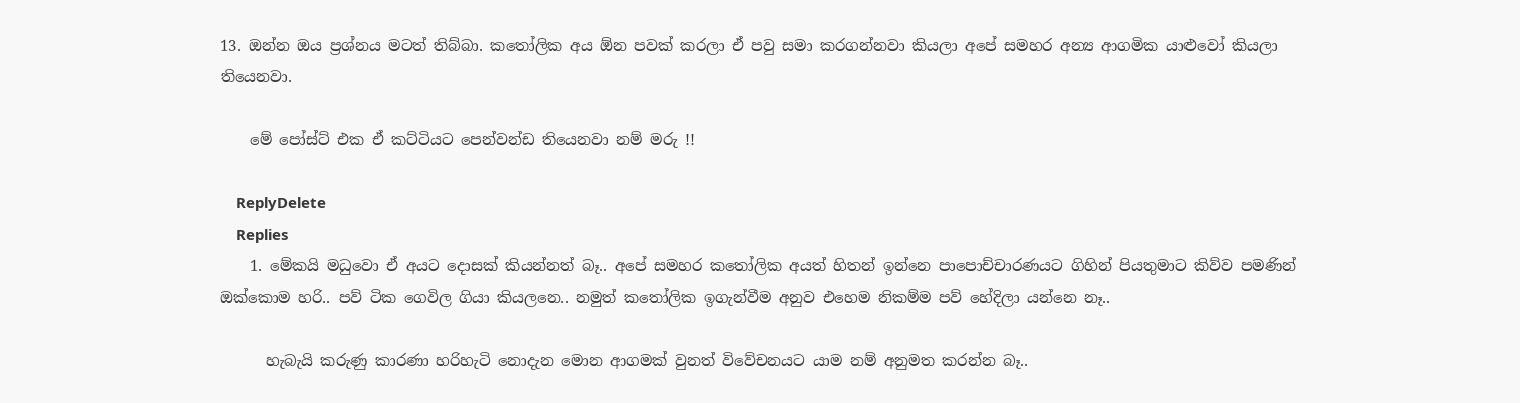13. ඔන්න ඔය ප්‍රශ්නය මටත් තිබ්බා. කතෝලික අය ඕන පවක් කරලා ඒ පවු සමා කරගන්නවා කියලා අපේ සමහර අන්‍ය ආගමික යාළුවෝ කියලා තියෙනවා.

    මේ පෝස්ට් එක ඒ කට්ටියට පෙන්වන්ඩ තියෙනවා නම් මරු !!

    ReplyDelete
    Replies
    1. මේකයි මධුවො ඒ අයට දොසක් කියන්නත් බෑ.. අපේ සමහර කතෝලික අයත් හිතන් ඉන්නෙ පාපොච්චාරණයට ගිහින් පියතුමාට කිව්ව පමණින් ඔක්කොම හරි.. පව් ටික ගෙවිල ගියා කියලනෙ.. නමුත් කතෝලික ඉගැන්වීම අනුව එහෙම නිකම්ම පව් හේදිලා යන්නෙ නෑ..

      හැබැයි කරුණු කාරණා හරිහැටි නොදැන මොන ආගමක් වුනත් විවේචනයට යාම නම් අනුමත කරන්න බෑ..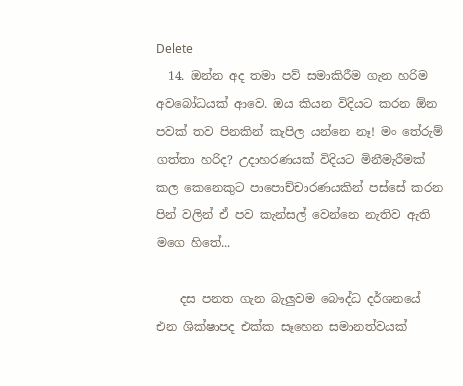Delete
  14. ඔන්න අද තමා පව් සමාකිරීම ගැන හරිම අවබෝධයක් ආවෙ. ඔය කියන විදියට කරන ඕන පවක් තව පිනකින් කැපිල යන්නෙ නෑ! මං තේරුම් ගත්තා හරිද? උදාහරණයක් විදියට මිනීමැරීමක් කල කෙනෙකුට පාපොච්චාරණයකින් පස්සේ කරන පින් වලින් ඒ පව කැන්සල් වෙන්නෙ නැතිව ඇති මගෙ හිතේ...

    දස පනත ගැන බැලුවම බෞද්ධ දර්ශනයේ එන ශික්ෂාපද එක්ක සෑහෙන සමානත්වයක්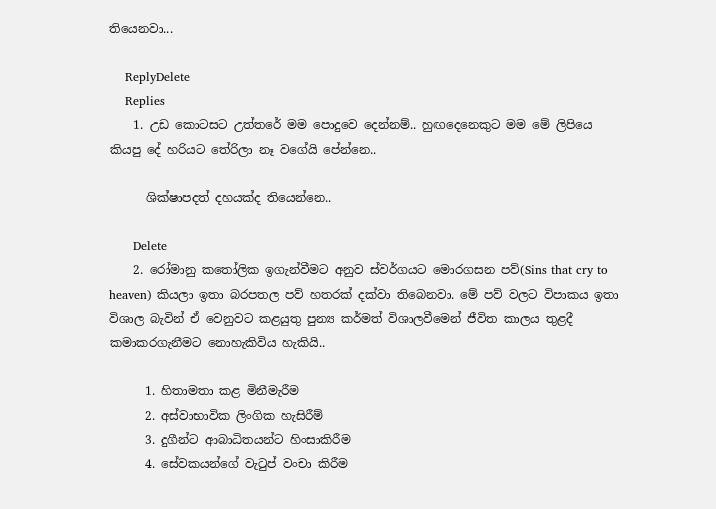තියෙනවා...

    ReplyDelete
    Replies
    1. උඩ කොටසට උත්තරේ මම පොදුවෙ දෙන්නම්.. හුඟදෙනෙකුට මම මේ ලිපියෙ කියපු දේ හරියට තේරිලා නෑ වගේයි පේන්නෙ..

      ශික්ෂාපදත් දහයක්ද තියෙන්නෙ..

      Delete
    2. රෝමානු කතෝලික ඉගැන්වීමට අනුව ස්වර්ගයට මොරගසන පව්(Sins that cry to heaven) කියලා ඉතා බරපතල පව් හතරක් දක්වා තිබෙනවා. මේ පව් වලට විපාකය ඉතා විශාල බැවින් ඒ වෙනුවට කළයුතු පුන්‍ය කර්මත් විශාලවීමෙන් ජීවිත කාලය තුළදී කමාකරගැනීමට නොහැකිවිය හැකියි..

      1. හිතාමතා කළ මිනීමැරීම
      2. අස්වාභාවික ලිංගික හැසිරීම්
      3. දුගීන්ට ආබාධිතයන්ට හිංසාකිරීම
      4. සේවකයන්ගේ වැටුප් වංචා කිරීම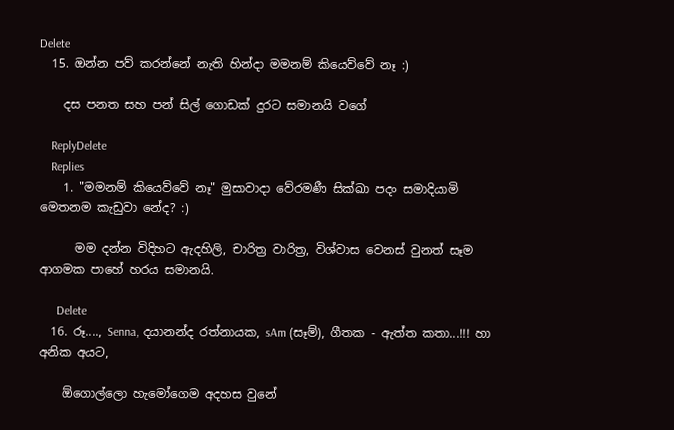Delete
  15. ඔන්න පව් කරන්නේ නැති හින්දා මමනම් කියෙව්වේ නෑ :)

    දස පනත සහ පන් සිල් ගොඩක් දුරට සමානයි වගේ

    ReplyDelete
    Replies
    1. "මමනම් කියෙව්වේ නෑ" මුසාවාදා වේරමණී සික්ඛා පදං සමාදියාමි මෙතනම කැඩුවා නේද? :)

      මම දන්න විදිහට ඇදහිලි, චාරිත්‍ර වාරිත්‍ර, විශ්වාස වෙනස් වුනත් සෑම ආගමක පාහේ හරය සමානයි.

      Delete
  16. රූ...., Senna, දයානන්ද රත්නායක, sAm (සෑම්), ගීතක - ඇත්ත කතා...!!! හා අනික අයට,

    ඕගොල්ලො හැමෝගෙම අදහස වුනේ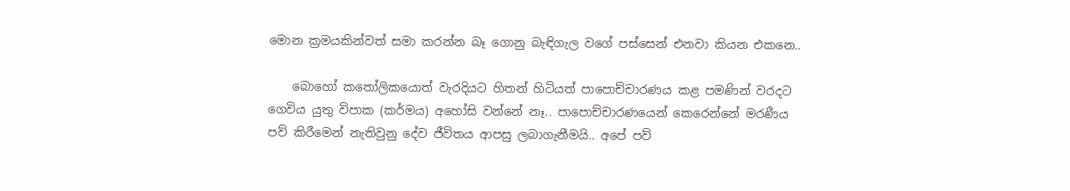මොන ක්‍රමයකින්වත් සමා කරන්න බෑ ගොනු බැඳිගැල වගේ පස්සෙන් එනවා කියන එකනෙ..

    බොහෝ කතෝලිකයොත් වැරදියට හිතන් හිටියත් පාපොච්චාරණය කළ පමණින් වරදට ගෙවිය යුතු විපාක (කර්මය) අහෝසි වන්නේ නෑ.. පාපොච්චාරණයෙන් කෙරෙන්නේ මරණීය පව් කිරීමෙන් නැතිවුනු දේව ජීවිතය ආපසු ලබාගැනීමයි.. අපේ පව්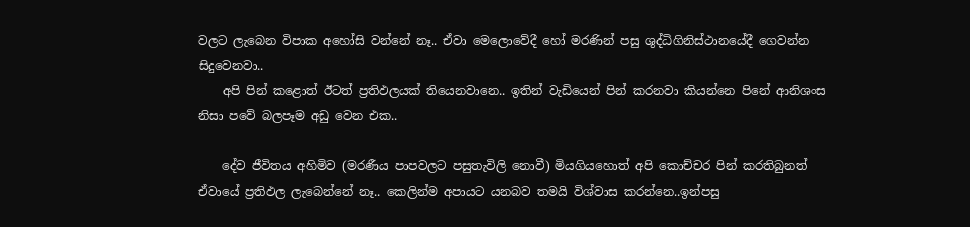වලට ලැබෙන විපාක අහෝසි වන්නේ නෑ.. ඒවා මෙලොවේදී හෝ මරණින් පසු ශුද්ධිගිනිස්ථානයේදී ගෙවන්න සිදුවෙනවා..
    අපි පින් කළොත් ඊටත් ප්‍රතිඵලයක් තියෙනවානෙ.. ඉතින් වැඩියෙන් පින් කරනවා කියන්නෙ පිනේ ආනිශංස නිසා පවේ බලපෑම අඩු වෙන එක..

    දේව ජීවිතය අහිමිව (මරණීය පාපවලට පසුතැවිලි නොවී) මියගියහොත් අපි කොච්චර පින් කරතිබුනත් ඒවායේ ප්‍රතිඵල ලැබෙන්නේ නෑ.. කෙලින්ම අපායට යනබව තමයි විශ්වාස කරන්නෙ..ඉන්පසු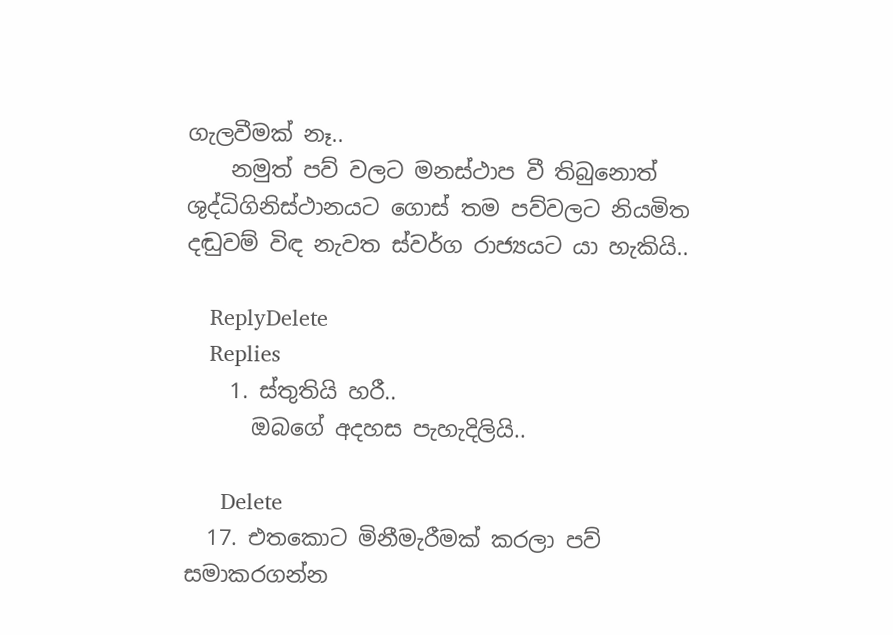ගැලවීමක් නෑ..
    නමුත් පව් වලට මනස්ථාප වී තිබුනොත් ශුද්ධිගිනිස්ථානයට ගොස් තම පව්වලට නියමිත දඬුවම් විඳ නැවත ස්වර්ග රාජ්‍යයට යා හැකියි..

    ReplyDelete
    Replies
    1. ස්තුතියි හරී..
      ඔබගේ අදහස පැහැදිලියි..

      Delete
  17. එතකොට මිනීමැරීමක් කරලා පව් සමාකරගන්න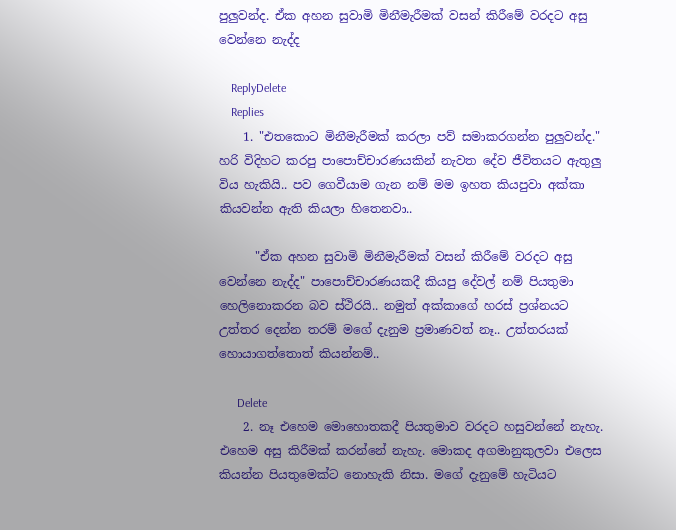පුලුවන්ද. ඒක අහන සුවාමි මිනීමැරීමක් වසන් කිරීමේ වරදට අසු වෙන්නෙ නැද්ද

    ReplyDelete
    Replies
    1. "එතකොට මිනීමැරීමක් කරලා පව් සමාකරගන්න පුලුවන්ද." හරි විදිහට කරපු පාපොච්චාරණයකින් නැවත දේව ජීවිතයට ඇතුලු විය හැකියි.. පව ගෙවීයාම ගැන නම් මම ඉහත කියපුවා අක්කා කියවන්න ඇති කියලා හිතෙනවා..

      "ඒක අහන සුවාමි මිනීමැරීමක් වසන් කිරීමේ වරදට අසු වෙන්නෙ නැද්ද" පාපොච්චාරණයකදී කියපු දේවල් නම් පියතුමා හෙලිනොකරන බව ස්ථිරයි.. නමුත් අක්කාගේ හරස් ප්‍රශ්නයට උත්තර දෙන්න තරම් මගේ දැනුම ප්‍රමාණවත් නෑ.. උත්තරයක් හොයාගත්තොත් කියන්නම්..

      Delete
    2. නෑ එහෙම මොහොතකදී පියතුමාව වරදට හසුවන්නේ නැහැ. එහෙම අසු කිරීමක් කරන්නේ නැහැ. මොකද අගමානුකුලවා එලෙස කියන්න පියතුමෙක්ට නොහැකි නිසා. මගේ දැනුමේ හැටියට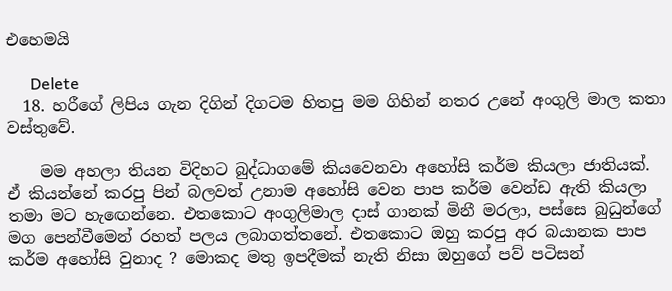එහෙමයි

      Delete
  18. හරීගේ ලිපිය ගැන දිගින් දිගටම හිතපු මම ගිහින් නතර උනේ අංගුලි මාල කතා වස්තුවේ.

    මම අහලා තියන විදිහට බුද්ධාගමේ කියවෙනවා අහෝසි කර්ම කියලා ජාතියක්. ඒ කියන්නේ කරපු පින් බලවත් උනාම අහෝසි වෙන පාප කර්ම වෙන්ඩ ඇති කියලා තමා මට හැඟෙන්නෙ. එතකොට අංගුලිමාල දාස් ගානක් මිනී මරලා, පස්සෙ බුධුන්ගේ මග පෙන්වීමෙන් රහත් පලය ලබාගත්තනේ. එතකොට ඔහු කරපු අර බයානක පාප කර්ම අහෝසි වුනාද ? මොකද මතු ඉපදීමක් නැති නිසා ඔහුගේ පව් පටිසන්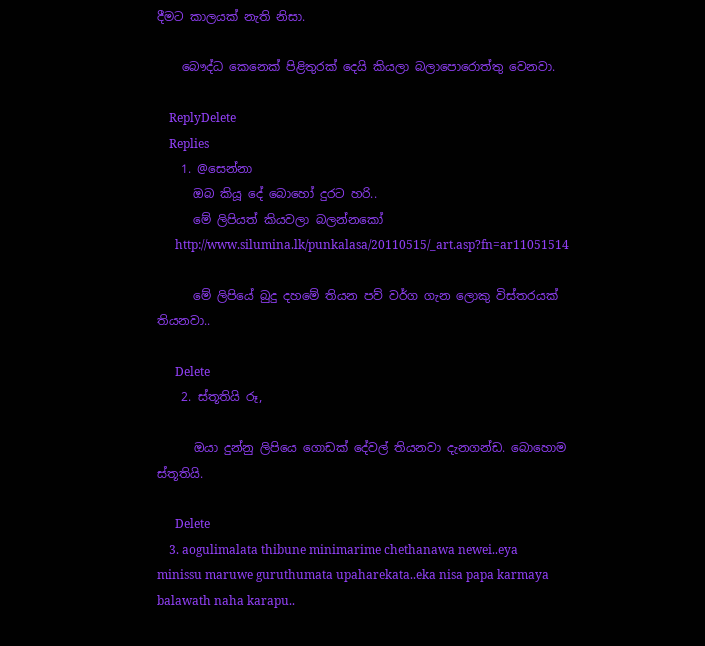දීමට කාලයක් නැති නිසා.

    බෞද්ධ කෙනෙක් පිළිතුරක් දෙයි කියලා බලාපොරොත්තු වෙනවා.

    ReplyDelete
    Replies
    1. @සෙන්නා
      ඔබ කියූ දේ බොහෝ දුරට හරි..
      මේ ලිපියත් කියවලා බලන්නකෝ
      http://www.silumina.lk/punkalasa/20110515/_art.asp?fn=ar11051514

      මේ ලිපියේ බුදු දහමේ තියන පව් වර්ග ගැන ලොකු විස්තරයක් තියනවා..

      Delete
    2. ස්තූතියි රූ,

      ඔයා දුන්නු ලිපියෙ ගොඩක් දේවල් තියනවා දැනගන්ඩ. බොහොම ස්තූතියි.

      Delete
    3. aogulimalata thibune minimarime chethanawa newei..eya minissu maruwe guruthumata upaharekata..eka nisa papa karmaya balawath naha karapu..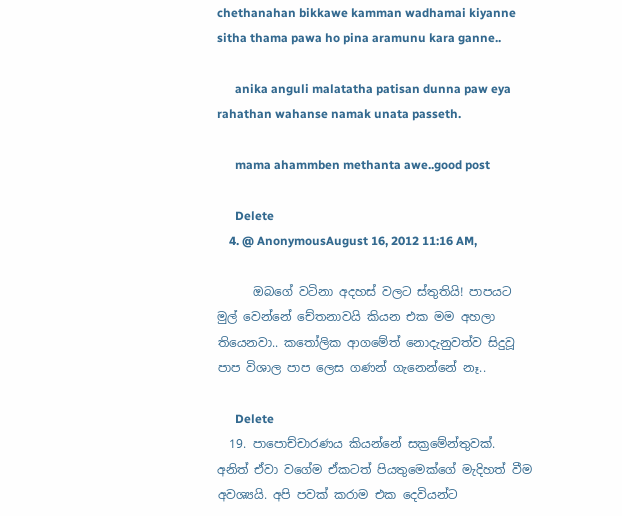chethanahan bikkawe kamman wadhamai kiyanne sitha thama pawa ho pina aramunu kara ganne..

      anika anguli malatatha patisan dunna paw eya rahathan wahanse namak unata passeth.

      mama ahammben methanta awe..good post

      Delete
    4. @ AnonymousAugust 16, 2012 11:16 AM,

      ඔබගේ වටිනා අදහස් වලට ස්තුතියි! පාපයට මුල් වෙන්නේ චේතනාවයි කියන එක මම අහලා තියෙනවා.. කතෝලික ආගමේත් නොදැනුවත්ව සිදුවූ පාප විශාල පාප ලෙස ගණන් ගැනෙන්නේ නෑ..

      Delete
  19. පාපොච්චාරණය කියන්නේ සක්‍රමේන්තුවක්. අනිත් ඒවා වගේම ඒකටත් පියතුමෙක්ගේ මැදිහත් වීම අවශ්‍යයි. අපි පවක් කරාම එක දෙවියන්ට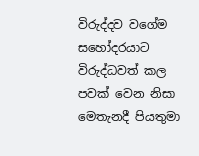විරුද්දව වගේම සහෝදරයාට විරුද්ධවත් කල පවක් වෙන නිසා මෙතැනදී පියතුමා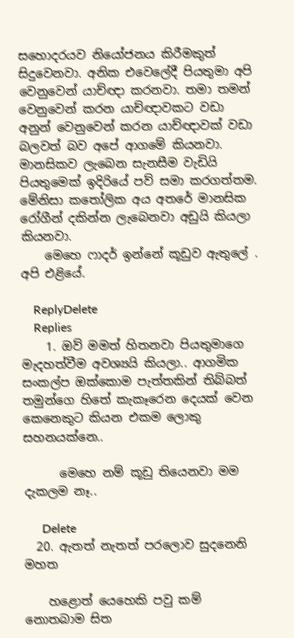සහොදරයව නියෝජනය කිරීමකුත් සිදුවෙනවා. අනික එවෙලේදී පියතුමා අපි වෙනුවෙන් යාච්ඥා කරනවා. තමා තමන් වෙනුවෙන් කරන යාච්ඥාවකට වඩා අනුන් වෙනුවෙන් කරන යාච්ඥාවක් වඩා බලවත් බව අපේ ආගමේ කියනවා. මානසිකව ලැබෙන සැනසීම වැඩියි පියතුමෙක් ඉදිරියේ පව් සමා කරගත්තම. මේනිසා කතෝලික අය අතරේ මානසික රෝගීන් දකින්න ලැබෙනවා අඩුයි කියලා කියනවා.
    මෙහෙ ෆාදර් ඉන්නේ කූඩුව ඇතුලේ . අපි එළියේ.

    ReplyDelete
    Replies
    1. ඔව් මමත් හිතනවා පියතුමාගෙ මැදහත්වීම අවශ්‍යයි කියලා.. ආගමික සංකල්ප ඔක්කොම පැත්තකින් තිබ්බත් තමුන්ගෙ හිතේ කැකෑරෙන දෙයක් වෙන කෙනෙකුට කියන එකම ලොකු සහනයක්නෙ..

      මෙහෙ නම් කූඩු තියෙනවා මම දැකලම නෑ..

      Delete
  20. ඇතත් නැතත් පරලොව සුදනෙනි මහත

    හළොත් යෙහෙකි පවු කම් නොතබාම සිත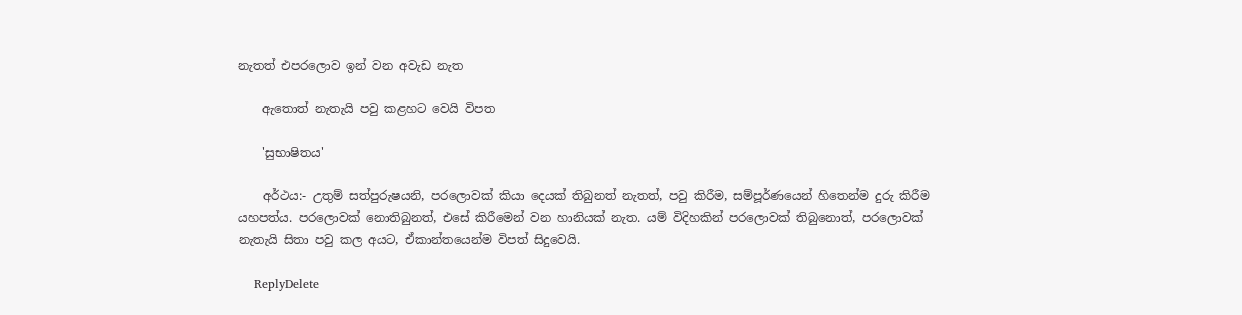නැතත් එපරලොව ඉන් වන අවැඩ නැත

    ඇතොත් නැතැයි පවු කළහට වෙයි විපත

    'සුභාෂිතය'

    අර්ථය:- උතුම් සත්පුරුෂයනි, පරලොවක් කියා දෙයක් තිබුනත් නැතත්, පවු කිරීම, සම්පූර්ණයෙන් හිතෙන්ම දුරු කිරීම යහපත්ය. පරලොවක් නොතිබුනත්, එසේ කිරීමෙන් වන හානියක් නැත. යම් විදිහකින් පරලොවක් තිබුනොත්, පරලොවක් නැතැයි සිතා පවු කල අයට, ඒකාන්තයෙන්ම විපත් සිදුවෙයි.

    ReplyDelete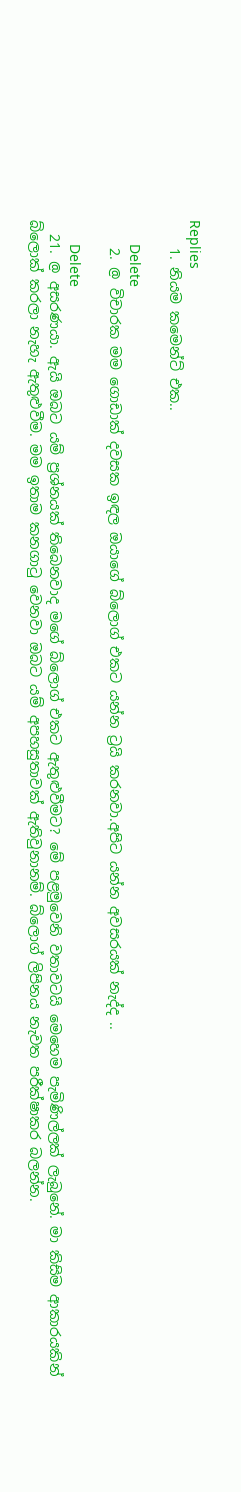Replies
    1. නියම කමෙන්ට් එක..

      Delete
    2. @ විචාරක මම ගොඩාක් දවසක ඉඳල ඔයාගේ බ්ලොග් එකට යන්න ට්‍රයි කරනවා.අපිට යන්න අවසරයක් නැද්ද ..

      Delete
  21. @ අසරණයා. ඇයි ඔබට යම් ප්‍රශ්නයක් තිබෙනවාද මගේ බ්ලොග් එකට ඇතුළුවීමට? මේ පළමුවෙනි වතාවටයි මෙහෙම පැමිණිල්ලක් ලැබුනේ. මා කිසිම ආකාරයකින් බ්ලොක් කරලා නැහැ ඇතුළුවීම. මම ඉතාම කනගාටු වෙනවා ඔබට යම් අපහසුතාවක් ඇතිවුනානම්. බ්ලොග් ලිපිනය නැවත පරීක්ෂාකර බලන්න.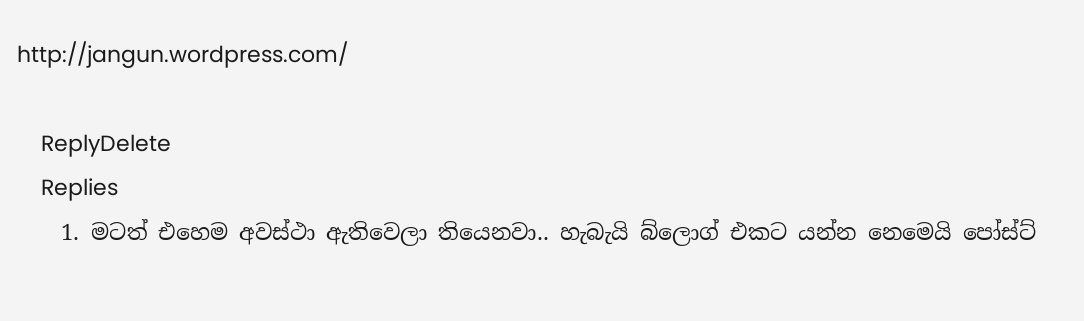http://jangun.wordpress.com/

    ReplyDelete
    Replies
    1. මටත් එහෙම අවස්ථා ඇතිවෙලා තියෙනවා.. හැබැයි බ්ලොග් එකට යන්න නෙමෙයි පෝස්ට්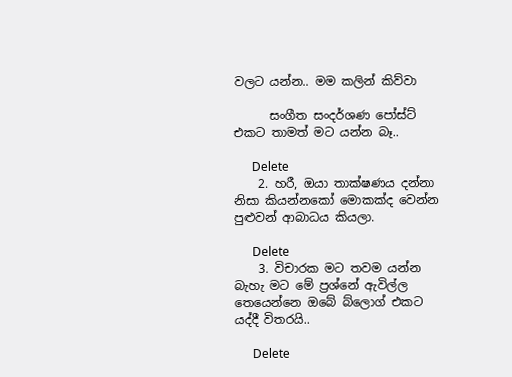වලට යන්න.. මම කලින් කිව්වා

      සංගීත සංදර්ශණ පෝස්ට් එකට තාමත් මට යන්න බෑ..

      Delete
    2. හරී, ඔයා තාක්ෂණය දන්නා නිසා කියන්නකෝ මොකක්ද වෙන්න පුළුවන් ආබාධය කියලා.

      Delete
    3. විචාරක මට තවම යන්න බැහැ මට මේ ප්‍රශ්නේ ඇවිල්ල තෙයෙන්නෙ ඔබේ බ්ලොග් එකට යද්දී විතරයි..

      Delete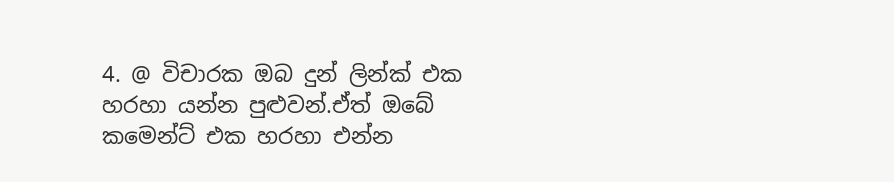4. @ විචාරක ඔබ දුන් ලින්ක් එක හරහා යන්න පුළුවන්.ඒත් ඔබේ කමෙන්ට් එක හරහා එන්න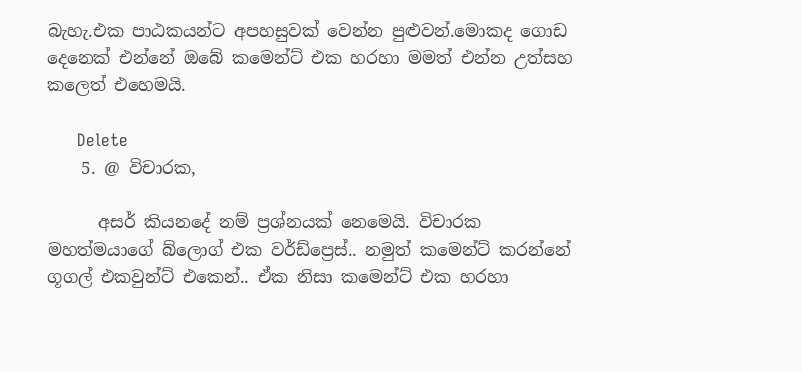බැහැ.එක පාඨකයන්ට අපහසුවක් වෙන්න පුළුවන්.මොකද ගොඩ දෙනෙක් එන්නේ ඔබේ කමෙන්ට් එක හරහා මමත් එන්න උත්සහ කලෙත් එහෙමයි.

      Delete
    5. @ විචාරක,

      අසර් කියනදේ නම් ප්‍රශ්නයක් නෙමෙයි. විචාරක මහත්මයාගේ බ්ලොග් එක වර්ඩ්ප්‍රෙස්.. නමුත් කමෙන්ට් කරන්නේ ගූගල් එකවුන්ට් එකෙන්.. ඒක නිසා කමෙන්ට් එක හරහා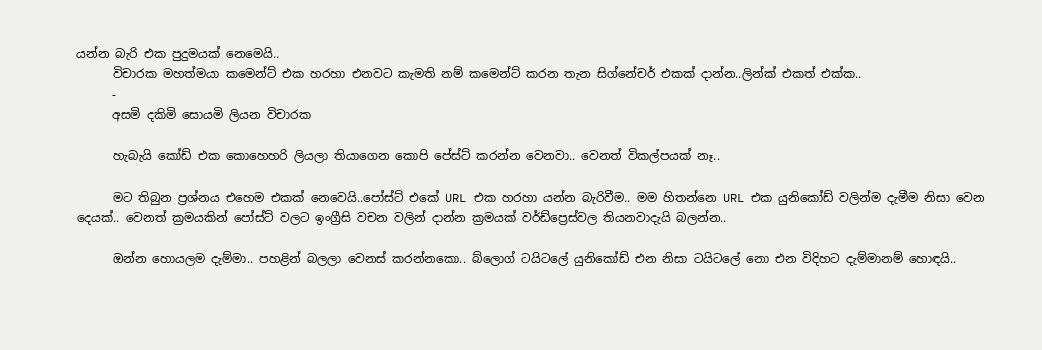යන්න බැරි එක පුදුමයක් නෙමෙයි..
      විචාරක මහත්මයා කමෙන්ට් එක හරහා එනවට කැමති නම් කමෙන්ට් කරන තැන සිග්නේචර් එකක් දාන්න..ලින්ක් එකත් එක්ක..
      -
      අසමි දකිමි සොයමි ලියන විචාරක

      හැබැයි කෝඩ් එක කොහෙහරි ලියලා තියාගෙන කොපි පේස්ට් කරන්න වෙනවා.. වෙනත් විකල්පයක් නෑ..

      මට තිබුන ප්‍රශ්නය එහෙම එකක් නෙවෙයි..පෝස්ට් එකේ URL එක හරහා යන්න බැරිවීම.. මම හිතන්නෙ URL එක යුනිකෝඩ් වලින්ම දැමීම නිසා වෙන දෙයක්.. වෙනත් ක්‍රමයකින් පෝස්ට් වලට ඉංග්‍රීසි වචන වලින් දාන්න ක්‍රමයක් වර්ඩ්ප්‍රෙස්වල තියනවාදැයි බලන්න..

      ඔන්න හොයලම දැම්මා.. පහළින් බලලා වෙනස් කරන්නකො.. බ්ලොග් ටයිටලේ යුනිකෝඩ් එන නිසා ටයිටලේ නො එන විදිහට දැම්මානම් හොඳයි..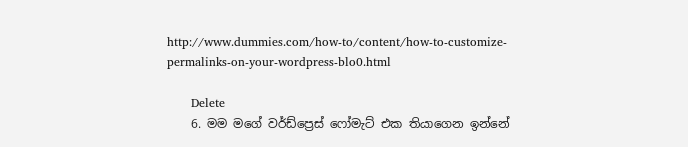http://www.dummies.com/how-to/content/how-to-customize-permalinks-on-your-wordpress-blo0.html

      Delete
    6. මම මගේ වර්ඩ්ප්‍රෙස් ෆෝමැට් එක තියාගෙන ඉන්නේ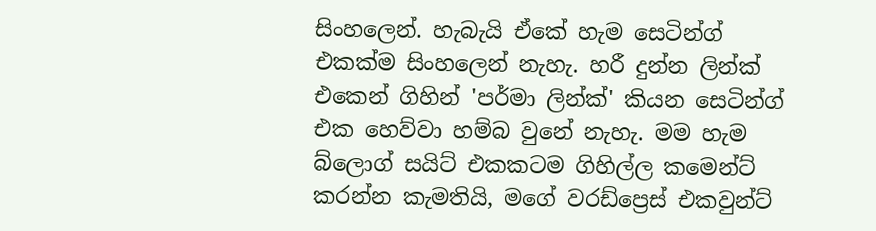සිංහලෙන්. හැබැයි ඒකේ හැම සෙටින්ග් එකක්ම සිංහලෙන් නැහැ. හරී දුන්න ලින්ක් එකෙන් ගිහින් 'පර්මා ලින්ක්' කියන සෙටින්ග් එක හෙව්වා හම්බ වුනේ නැහැ. මම හැම බ්ලොග් සයිට් එකකටම ගිහිල්ල කමෙන්ට් කරන්න කැමතියි, මගේ වරඩ්ප්‍රෙස් එකවුන්ට්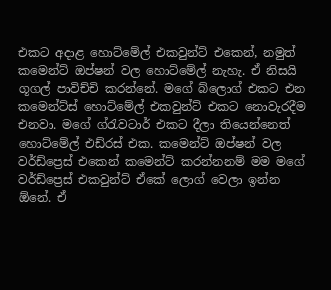එකට අදාළ හොට්මේල් එකවුන්ට් එකෙන්, නමුත් කමෙන්ට් ඔප්ෂන් වල හොට්මේල් නැහැ. ඒ නිසයි ගූගල් පාවිච්චි කරන්නේ. මගේ බ්ලොග් එකට එන කමෙන්ට්ස් හොට්මේල් එකවුන්ට් එකට නොවැරදීම එනවා. මගේ ග්රැවටාර් එකට දීලා තියෙන්නෙත් හොට්මේල් එඩ්රස් එක. කමෙන්ට් ඔප්ෂන් වල වර්ඩ්ප්‍රෙස් එකෙන් කමෙන්ට් කරන්නනම් මම මගේ වර්ඩ්ප්‍රෙස් එකවුන්ට් ඒකේ ලොග් වෙලා ඉන්න ඕනේ. ඒ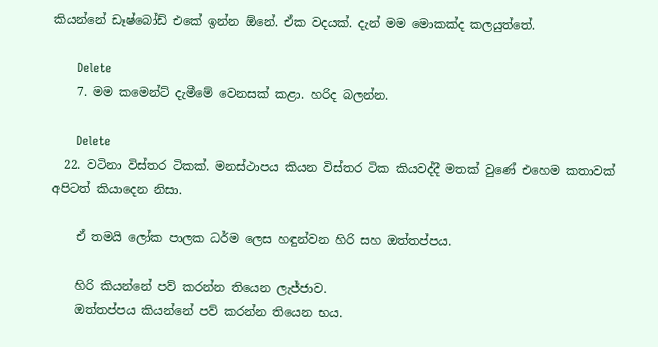කියන්නේ ඩෑෂ්බෝඩ් එකේ ඉන්න ඕනේ. ඒක වදයක්. දැන් මම මොකක්ද කලයුත්තේ.

      Delete
    7. මම කමෙන්ට් දැමීමේ වෙනසක් කළා. හරිද බලන්න.

      Delete
  22. වටිනා විස්තර ටිකක්. මනස්ථාපය කියන විස්තර ටික කියවද්දී මතක් වුණේ එහෙම කතාවක් අපිටත් කියාදෙන නිසා.

    ඒ තමයි ලෝක පාලක ධර්ම ලෙස හඳුන්වන හිරි සහ ඔත්තප්පය.

    හිරි කියන්නේ පව් කරන්න තියෙන ලැජ්ජාව.
    ඔත්තප්පය කියන්නේ පව් කරන්න තියෙන භය.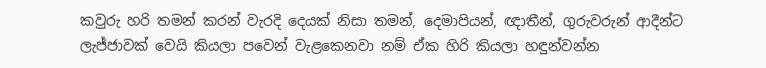කවුරු හරි තමන් කරන් වැරදි දෙයක් නිසා තමන්, දෙමාපියන්, ඥාතීන්, ගුරුවරුන් ආදීන්ට ලැජ්ජාවක් වෙයි කියලා පවෙන් වැළකෙනවා නම් ඒක හිරි කියලා හඳුන්වන්න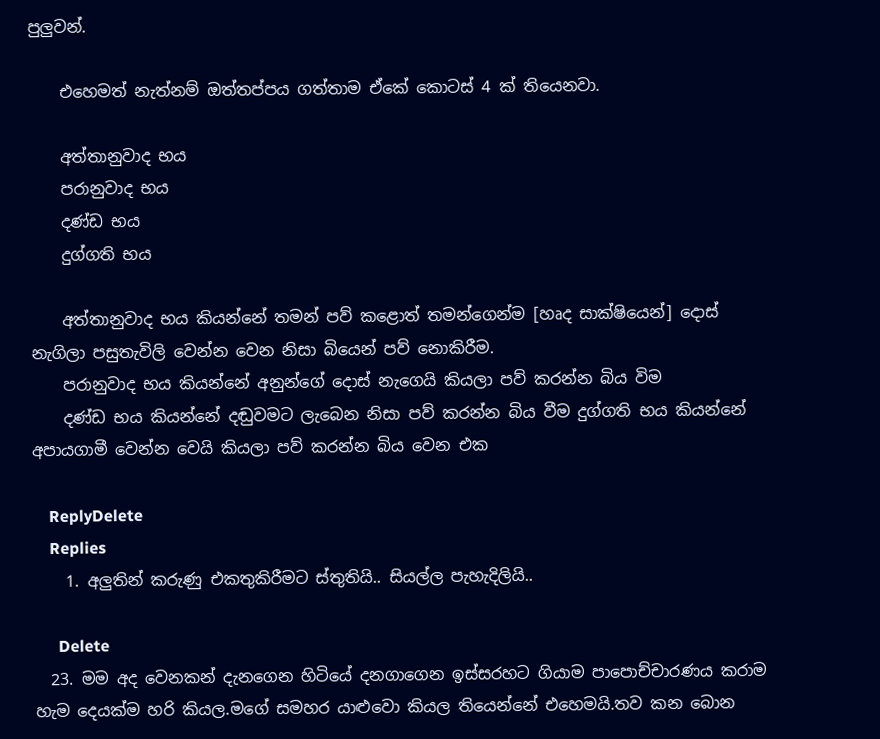පුලුවන්.

    එහෙමත් නැත්නම් ඔත්තප්පය ගත්තාම ඒකේ කොටස් 4 ක් තියෙනවා.

    අත්තානුවාද භය
    පරානුවාද භය
    දණ්ඩ භය
    දුග්ගති භය

    අත්තානුවාද භය කියන්නේ තමන් පව් කළොත් තමන්ගෙන්ම [හෘද සාක්ෂියෙන්] දොස් නැගිලා පසුතැවිලි වෙන්න වෙන නිසා බියෙන් පව් නොකිරීම.
    පරානුවාද භය කියන්නේ අනුන්ගේ දොස් නැගෙයි කියලා පව් කරන්න බිය විම
    දණ්ඩ භය කියන්නේ දඬුවමට ලැබෙන නිසා පව් කරන්න බිය වීම දුග්ගති භය කියන්නේ අපායගාමී වෙන්න වෙයි කියලා පව් කරන්න බිය වෙන එක

    ReplyDelete
    Replies
    1. අලුතින් කරුණු එකතුකිරීමට ස්තුතියි.. සියල්ල පැහැදිලියි..

      Delete
  23. මම අද වෙනකන් දැනගෙන හිටියේ දනගාගෙන ඉස්සරහට ගියාම පාපොච්චාරණය කරාම හැම දෙයක්ම හරි කියල.මගේ සමහර යාළුවො කියල තියෙන්නේ එහෙමයි.තව කන බොන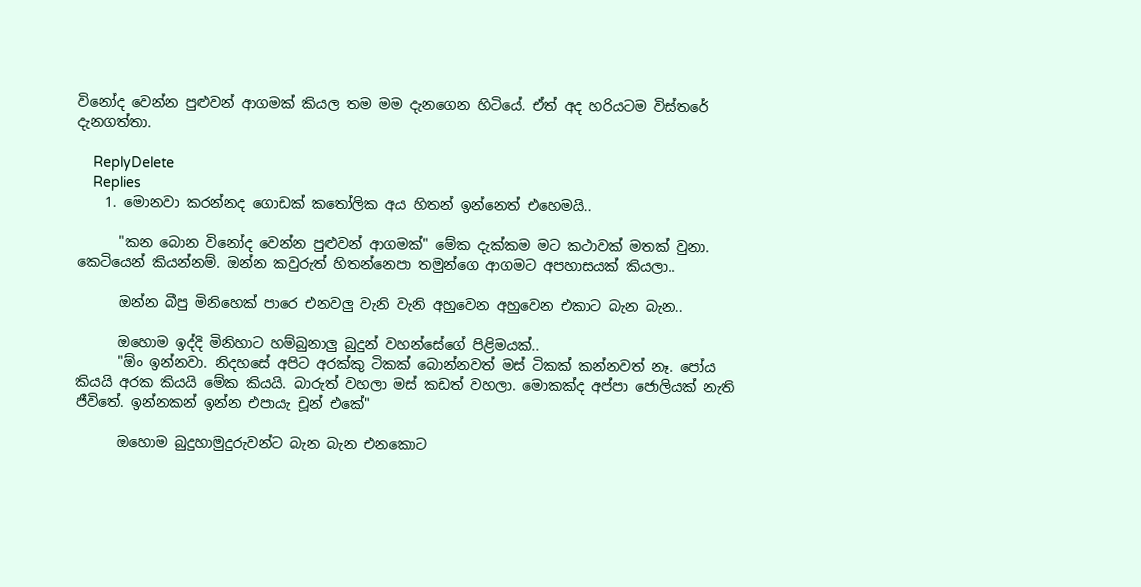විනෝද වෙන්න පුළුවන් ආගමක් කියල තම මම දැනගෙන හිටියේ. ඒත් අද හරියටම විස්තරේ දැනගත්තා.

    ReplyDelete
    Replies
    1. මොනවා කරන්නද ගොඩක් කතෝලික අය හිතන් ඉන්නෙත් එහෙමයි..

      "කන බොන විනෝද වෙන්න පුළුවන් ආගමක්" මේක දැක්කම මට කථාවක් මතක් වුනා. කෙටියෙන් කියන්නම්. ඔන්න කවුරුත් හිතන්නෙපා තමුන්ගෙ ආගමට අපහාසයක් කියලා..

      ඔන්න බීපු මිනිහෙක් පාරෙ එනවලු වැනි වැනි අහුවෙන අහුවෙන එකාට බැන බැන..

      ඔහොම ඉද්දි මිනිහාට හම්බුනාලු බුදුන් වහන්සේගේ පිළිමයක්..
      "ඕං ඉන්නවා. නිදහසේ අපිට අරක්කු ටිකක් බොන්නවත් මස් ටිකක් කන්නවත් නෑ. පෝය කියයි අරක කියයි මේක කියයි. බාරුත් වහලා මස් කඩත් වහලා. මොකක්ද අප්පා ජොලියක් නැති ජීවිතේ. ඉන්නකන් ඉන්න එපායැ චූන් එකේ"

      ඔහොම බුදුහාමුදුරුවන්ට බැන බැන එනකොට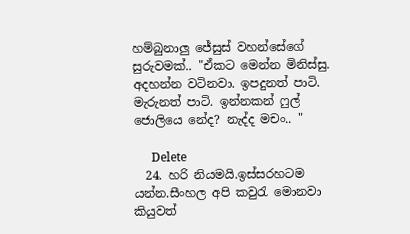හම්බුනාලු ජේසුස් වහන්සේගේ සුරුවමක්.. "ඒකට මෙන්න මිනිස්සු. අදහන්න වටිනවා. ඉපදුනත් පාටි. මැරුනත් පාටි. ඉන්නකන් ෆුල් ජොලියෙ නේද? නැද්ද මචං.. "

      Delete
  24. හරි නියමයි.ඉස්සරහටම යන්න.සීංහල අපි කවුරැ මොනවා කියුවත්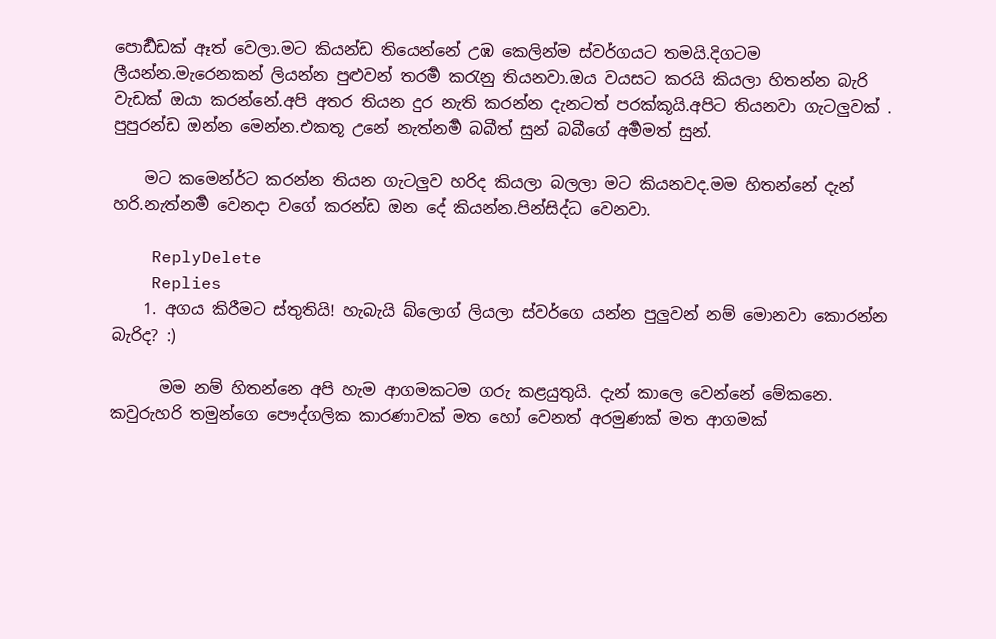පොර්‍ඩඩක් ඈත් වෙලා.මට කියන්ඩ තියෙන්නේ උඹ කෙලින්ම ස්වර්ගයට තමයි.දිගටම ලීයන්න.මැරෙනකන් ලියන්න පුළුවන් තරර්‍ම කරැනු තියනවා.ඔය වයසට කරයි කියලා හිතන්න බැරි වැඩක් ඔයා කරන්නේ.අපි අතර තියන දුර නැති කරන්න දැනටත් පරක්කූයි.අපිට තියනවා ගැටලුවක් . පුපුරන්ඩ ඔන්න මෙන්න.එකතූ උනේ නැත්නර්‍ම බබීත් සුන් බබීගේ අර්‍මමත් සුන්.

    මට කමෙන්ර්‍ට කරන්න තියන ගැටලුව හරිද කියලා බලලා ම‍ට කියනවද.මම හිතන්නේ දැන් හරි.නැත්නර්‍ම වෙනදා වගේ කරන්ඩ ඔන දේ කියන්න.පින්සිද්ධ වෙනවා.

    ReplyDelete
    Replies
    1. අගය කිරීමට ස්තුතියි! හැබැයි බ්ලොග් ලියලා ස්වර්ගෙ යන්න පුලුවන් නම් මොනවා කොරන්න බැරිද? :)

      මම නම් හිතන්නෙ අපි හැම ආගමකටම ගරු කළයුතුයි. දැන් කාලෙ වෙන්නේ මේකනෙ. කවුරුහරි තමුන්ගෙ පෞද්ගලික කාරණාවක් මත හෝ වෙනත් අරමුණක් මත ආගමක්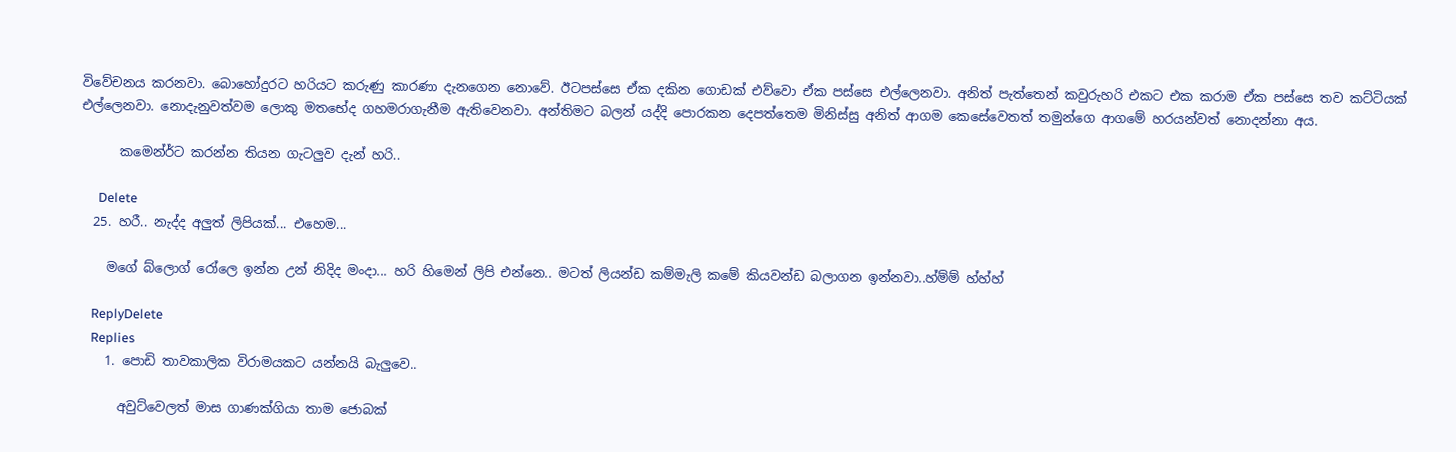විවේචනය කරනවා. බොහෝදුරට හරියට කරුණු කාරණා දැනගෙන නොවේ. ඊටපස්සෙ ඒක දකින ගොඩක් එව්වො ඒක පස්සෙ එල්ලෙනවා. අනිත් පැත්තෙන් කවුරුහරි එකට එක කරාම ඒක පස්සෙ තව කට්ටියක් එල්ලෙනවා. නොදැනුවත්වම ලොකු මතභේද ගහමරාගැනීම ඇතිවෙනවා. අන්තිමට බලන් යද්දි පොරකන දෙපත්තෙම මිනිස්සු අනිත් ආගම කෙසේවෙතත් තමුන්ගෙ ආගමේ හරයන්වත් නොදන්නා අය.

      කමෙන්ර්‍ට කරන්න තියන ගැටලුව දැන් හරි..

      Delete
  25. හරී.. නැද්ද අලුත් ලිපියක්... එහෙම...

    මගේ බ්ලොග් රෝලෙ ඉන්න උන් නිදිද මංදා... හරි හිමෙන් ලිපි එන්නෙ.. මටත් ලියන්ඩ කම්මැලි කමේ කියවන්ඩ බලාගන ඉන්නවා..හ්ම්ම් හ්හ්හ්

    ReplyDelete
    Replies
    1. පොඩි තාවකාලික විරාමයකට යන්නයි බැලුවෙ..

      අවුට්වෙලත් මාස ගාණක්ගියා තාම ජොබක්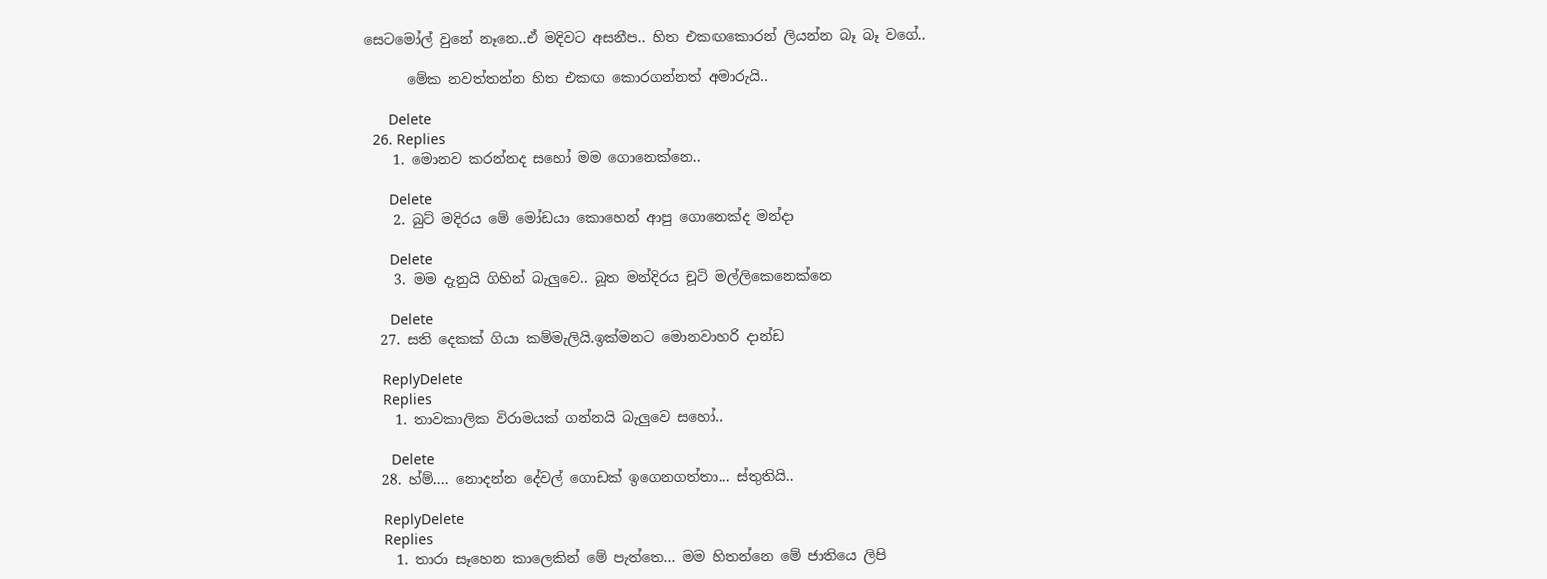සෙටමෝල් වුනේ නෑනෙ..ඒ මදිවට අසනීප.. හිත එකඟකොරන් ලියන්න බෑ බෑ වගේ..

      මේක නවත්තන්න හිත එකඟ කොරගන්නත් අමාරුයි..

      Delete
  26. Replies
    1. මොනව කරන්නද සහෝ මම ගොනෙක්නෙ..

      Delete
    2. බුට්‌ මදිරය මේ මෝඩයා කොහෙන් ආපු ගොනෙක්ද මන්දා

      Delete
    3. මම දැනුයි ගිහින් බැලුවෙ.. බූත මන්දිරය චූටි මල්ලිකෙනෙක්නෙ

      Delete
  27. සති දෙකක් ගියා කම්මැලියි.ඉක්මනට මොනවාහරි දාන්ඩ

    ReplyDelete
    Replies
    1. තාවකාලික විරාමයක් ගන්නයි බැලුවෙ සහෝ..

      Delete
  28. හ්ම්.... නොදන්න දේවල් ගොඩක් ඉගෙනගත්තා... ස්තුතියි..

    ReplyDelete
    Replies
    1. තාරා සෑහෙන කාලෙකින් මේ පැත්තෙ... මම හිතන්නෙ මේ ජාතියෙ ලිපි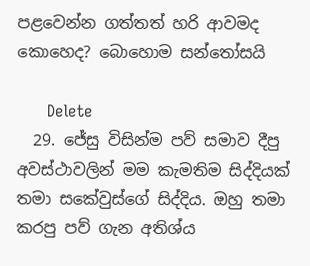පළවෙන්න ගත්තත් හරි ආවමද කොහෙද? බොහොම සන්තෝසයි

      Delete
  29. ජේසු විසින්ම පව් සමාව දීපු අවස්ථාවලින් මම කැමතිම සිද්දියක් තමා සකේවුස්ගේ සිද්දිය. ඔහු තමා කරපු පව් ගැන අතිශ්ය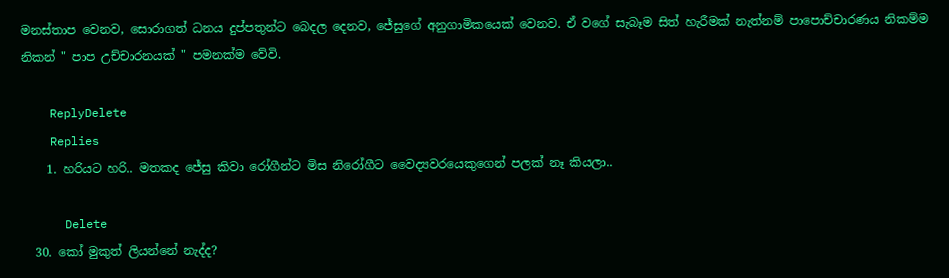මනස්තාප වෙනව, සොරාගත් ධනය දුප්පතුන්ට බෙදල දෙනව, ජේසුගේ අනුගාමිකයෙක් වෙනව. ඒ වගේ සැබෑම සිත් හැරීමක් නැත්නම් පාපොච්චාරණය නිකම්ම නිකන් " පාප උච්චාරනයක් " පමනක්ම වේවි.

    ReplyDelete
    Replies
    1. හරියට හරි.. මතකද ජේසු කිවා රෝගීන්ට මිස නිරෝගීට වෛද්‍යවරයෙකුගෙන් පලක් නෑ කියලා..

      Delete
  30. කෝ මුකුත් ලියන්නේ නැද්ද?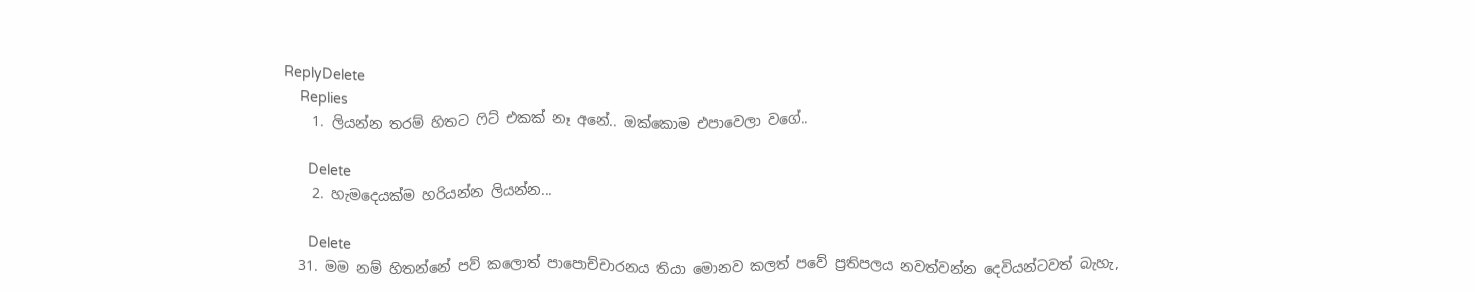ReplyDelete
    Replies
    1. ලියන්න තරම් හිතට ෆිට් එකක් නෑ අනේ.. ඔක්කොම එපාවෙලා වගේ..

      Delete
    2. හැමදෙයක්ම හරියන්න ලියන්න...

      Delete
  31. මම නම් හිතන්නේ පව් කලොත් පාපොච්චාරනය තියා මොනව කලත් පවේ ප්‍රතිපලය නවත්වන්න දෙවියන්ටවත් බැහැ,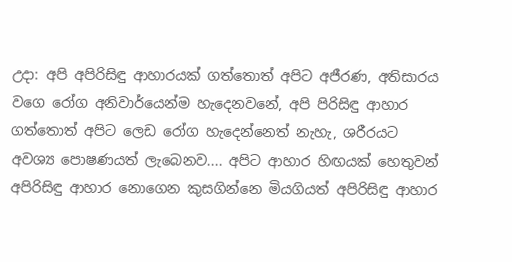උදා: අපි අපිරිසිඳු ආහාරයක් ගත්තොත් අපිට අජීරණ, අතිසාරය වගෙ රෝග අනිවාර්යෙන්ම හැදෙනවනේ, අපි පිරිසිඳු ආහාර ගත්තොත් අපිට ලෙඩ රෝග හැදෙන්නෙත් නැහැ, ශරීරයට අවශ්‍ය පොෂණයත් ලැබෙනව.... අපිට ආහාර හිඟයක් හෙතුවන් අපිරිසිඳු ආහාර නොගෙන කුසගින්නෙ මියගියත් අපිරිසිඳු ආහාර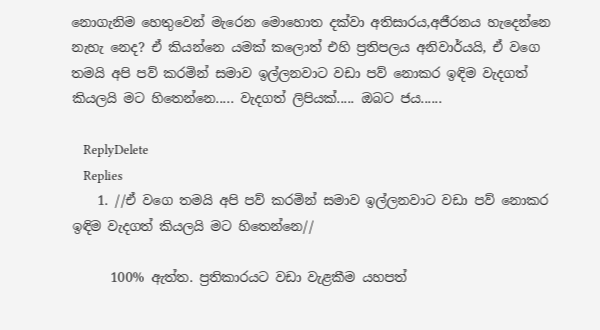නොගැනිම හෙතුවෙන් මැරෙන මොහොත දක්වා අතිසාරය,අජීරනය හැදෙන්නෙ නැහැ නෙද? ඒ කියන්නෙ යමක් කලොත් එහි ප්‍රතිපලය අනිවාර්යයි, ඒ වගෙ තමයි අපි පව් කරමින් සමාව ඉල්ලනවාට වඩා පව් නොකර ඉඳිම වැදගත් කියලයි මට හිතෙන්නෙ..... වැදගත් ලිපියක්..... ඔබට ජය......

    ReplyDelete
    Replies
    1. //ඒ වගෙ තමයි අපි පව් කරමින් සමාව ඉල්ලනවාට වඩා පව් නොකර ඉඳිම වැදගත් කියලයි මට හිතෙන්නෙ//

      100% ඇත්ත. ප්‍රතිකාරයට වඩා වැළකීම යහපත්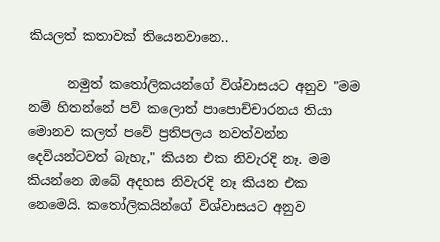කියලත් කතාවක් තියෙනවානෙ..

      නමුත් කතෝලිකයන්ගේ විශ්වාසයට අනුව "මම නම් හිතන්නේ පව් කලොත් පාපොච්චාරනය තියා මොනව කලත් පවේ ප්‍රතිපලය නවත්වන්න දෙවියන්ටවත් බැහැ," කියන එක නිවැරදි නෑ. මම කියන්නෙ ඔබේ අදහස නිවැරදි නෑ කියන එක නෙමෙයි. කතෝලිකයින්ගේ විශ්වාසයට අනුව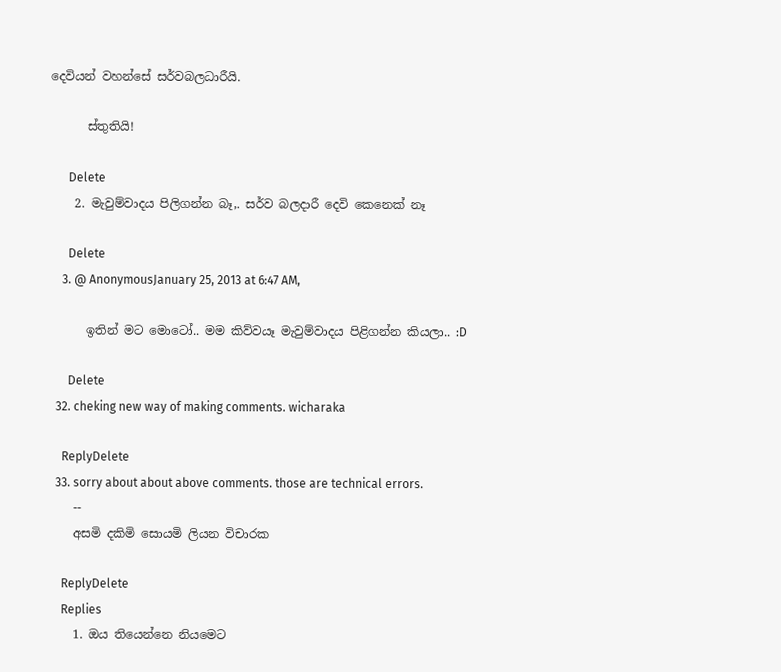දෙවියන් වහන්සේ සර්වබලධාරීයි.

      ස්තුතියි!

      Delete
    2. මැවුම්වාදය පිලිගන්න බෑ,. සර්ව බලදාරී දෙවි කෙනෙක් නෑ

      Delete
    3. @ AnonymousJanuary 25, 2013 at 6:47 AM,

      ඉතින් මට මොටෝ.. මම කිව්වයෑ මැවුම්වාදය පිළිගන්න කියලා.. :D

      Delete
  32. cheking new way of making comments. wicharaka

    ReplyDelete
  33. sorry about about above comments. those are technical errors.
    --
    අසමි දකිමි සොයමි ලියන විචාරක

    ReplyDelete
    Replies
    1. ඔය තියෙන්නෙ නියමෙට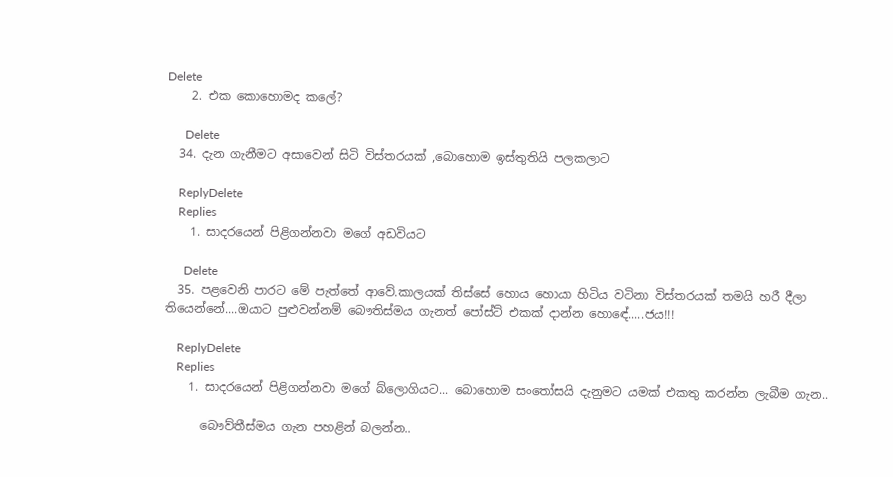Delete
    2. එක කොහොමද කලේ?

      Delete
  34. දැන ගැනීමට අසාවෙන් සිටි විස්තරයක් ,බොහොම ඉස්තුතියි පලකලාට

    ReplyDelete
    Replies
    1. සාදරයෙන් පිළිගන්නවා මගේ අඩවියට

      Delete
  35. පළවෙනි පාරට මේ පැත්තේ ආවේ.කාලයක් තිස්සේ හොය හොයා හිටිය වටිනා විස්තරයක් තමයි හරී දීලා තියෙන්නේ....ඔයාට පුළුවන්නම් බෞතිස්මය ගැනත් පෝස්ට් එකක් දාන්න හොඳේ.....ජය!!!

    ReplyDelete
    Replies
    1. සාදරයෙන් පිළිගන්නවා මගේ බ්ලොගියට... බොහොම සංතෝසයි දැනුමට යමක් එකතු කරන්න ලැබීම ගැන..

      බෞව්තීස්මය ගැන පහළින් බලන්න..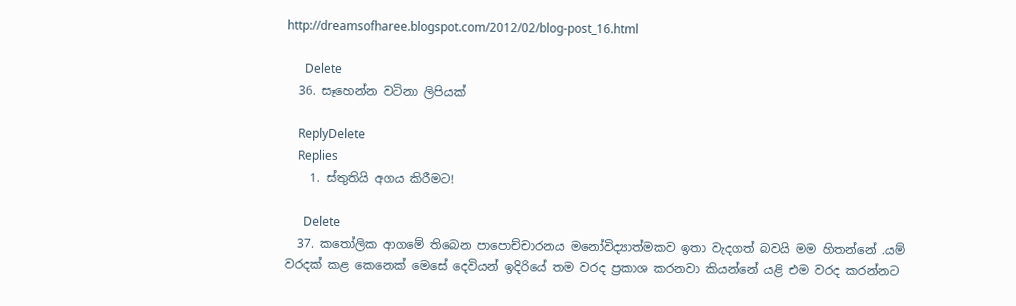http://dreamsofharee.blogspot.com/2012/02/blog-post_16.html

      Delete
  36. සෑහෙන්න වටිනා ලිපියක්

    ReplyDelete
    Replies
    1. ස්තුතියි අගය කිරීමට!

      Delete
  37. කතෝලික ආගමේ තිබෙන පාපොච්චාරනය මනෝවිද්‍යාත්මකව ඉතා වැදගත් බවයි මම හිතන්නේ .යම් වරදක් කළ කෙනෙක් මෙසේ දෙවියන් ඉදිරියේ තම වරද ප්‍රකාශ කරනවා කියන්නේ යළි එම වරද කරන්නට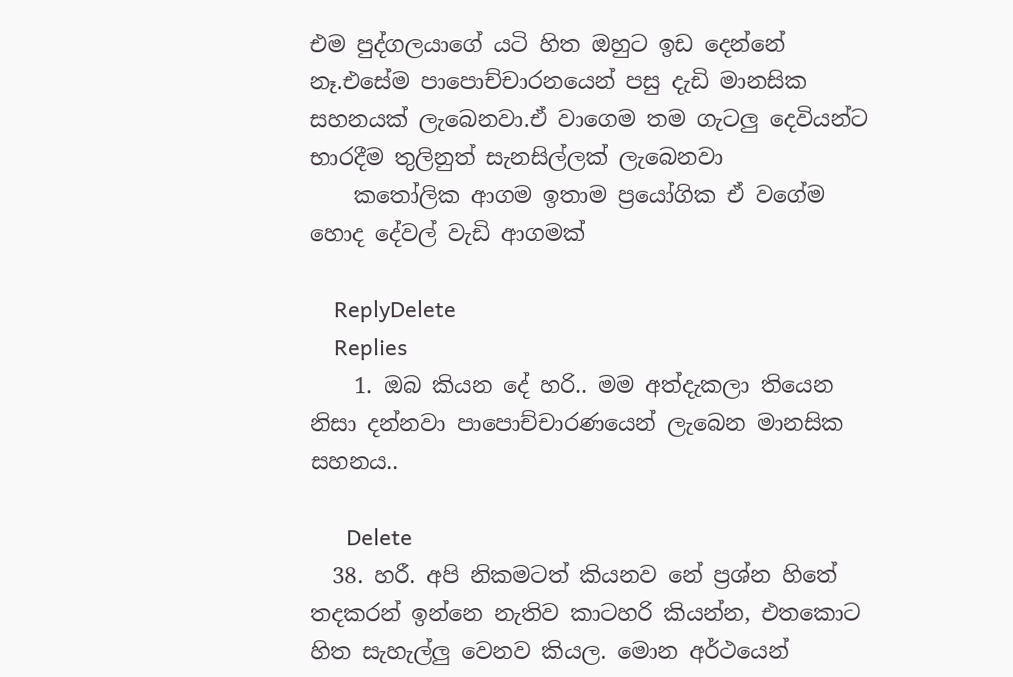එම පුද්ගලයාගේ යටි හිත ඔහුට ඉඩ දෙන්නේ නෑ.එසේම පාපොච්චාරනයෙන් පසු දැඩි මානසික සහනයක් ලැබෙනවා.ඒ වාගෙම තම ගැටලු දෙවියන්ට භාරදීම තුලිනුත් සැනසිල්ලක් ලැබෙනවා
    කතෝලික ආගම ඉතාම ප්‍රයෝගික ඒ වගේම හොද දේවල් වැඩි ආගමක්

    ReplyDelete
    Replies
    1. ඔබ කියන දේ හරි.. මම අත්දැකලා තියෙන නිසා දන්නවා පාපොච්චාරණයෙන් ලැබෙන මානසික සහනය..

      Delete
  38. හරී. අපි නිකමටත් කියනව නේ ප්‍රශ්න හිතේ තදකරන් ඉන්නෙ නැතිව කාටහරි කියන්න, එතකොට හිත සැහැල්ලු වෙනව කියල. මොන අර්ථයෙන්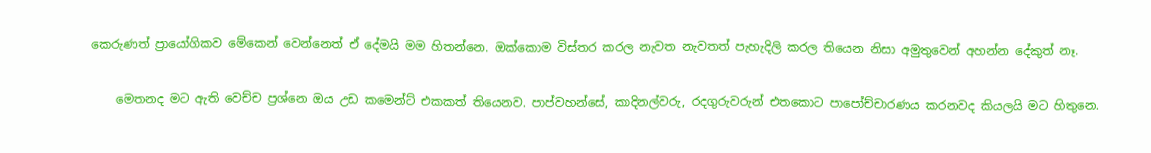කෙරුණත් ප්‍රායෝගිකව මේකෙන් වෙන්නෙත් ඒ දේමයි මම හිතන්නෙ. ඔක්කොම විස්තර කරල නැවත නැවතත් පැහැදිලි කරල තියෙන නිසා අමුතුවෙන් අහන්න දේකුත් නෑ.

    මෙතනද මට ඇති වෙච්ච ප්‍රශ්නෙ ඔය උඩ කමෙන්ට් එකකත් තියෙනව. පාප්වහන්සේ, කාදිනල්වරු, රදගුරුවරුන් එතකොට පාපෝච්චාරණය කරනවද කියලයි මට හිතුනෙ.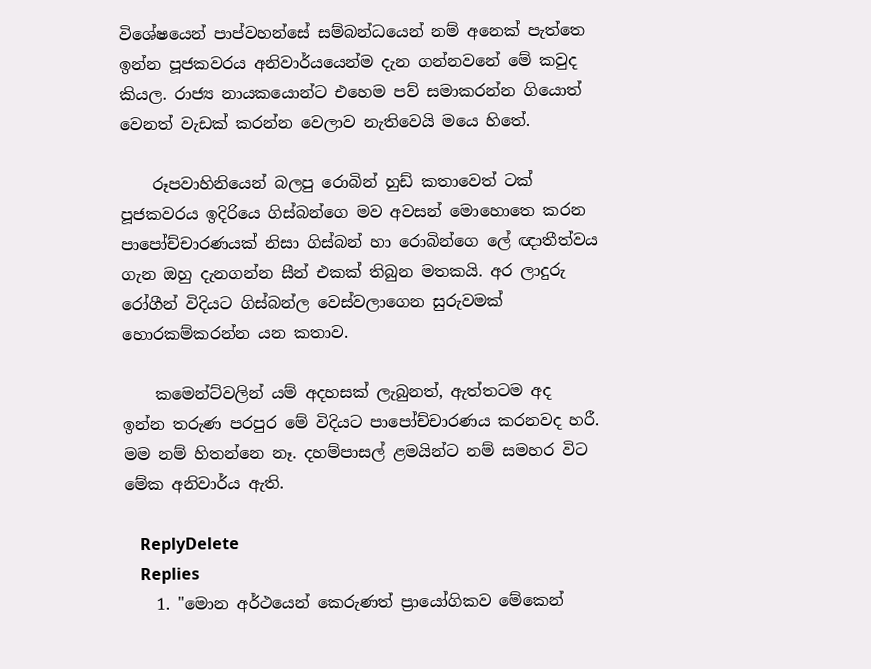විශේෂයෙන් පාප්වහන්සේ සම්බන්ධයෙන් නම් අනෙක් පැත්තෙ ඉන්න පූජකවරය අනිවාර්යයෙන්ම දැන ගන්නවනේ මේ කවුද කියල. රාජ්‍ය නායකයොන්ට එහෙම පව් සමාකරන්න ගියොත් වෙනත් වැඩක් කරන්න වෙලාව නැතිවෙයි මයෙ හිතේ.

    රූපවාහිනියෙන් බලපු රොබින් හුඩ් කතාවෙත් ටක් පූජකවරය ඉදිරියෙ ගිස්බන්ගෙ මව අවසන් මොහොතෙ කරන පාපෝච්චාරණයක් නිසා ගිස්බන් හා රොබින්ගෙ ලේ ඥාතීත්වය ගැන ඔහු දැනගන්න සීන් එකක් තිබුන මතකයි. අර ලාදුරු රෝගීන් විදියට ගිස්බන්ල වෙස්වලාගෙන සුරුවමක් හොරකම්කරන්න යන කතාව.

    කමෙන්ට්වලින් යම් අදහසක් ලැබුනත්, ඇත්තටම අද ඉන්න තරුණ පරපුර මේ විදියට පාපෝච්චාරණය කරනවද හරී. මම නම් හිතන්නෙ නෑ. දහම්පාසල් ළමයින්ට නම් සමහර විට මේක අනිවාර්ය ඇති.

    ReplyDelete
    Replies
    1. "මොන අර්ථයෙන් කෙරුණත් ප්‍රායෝගිකව මේකෙන්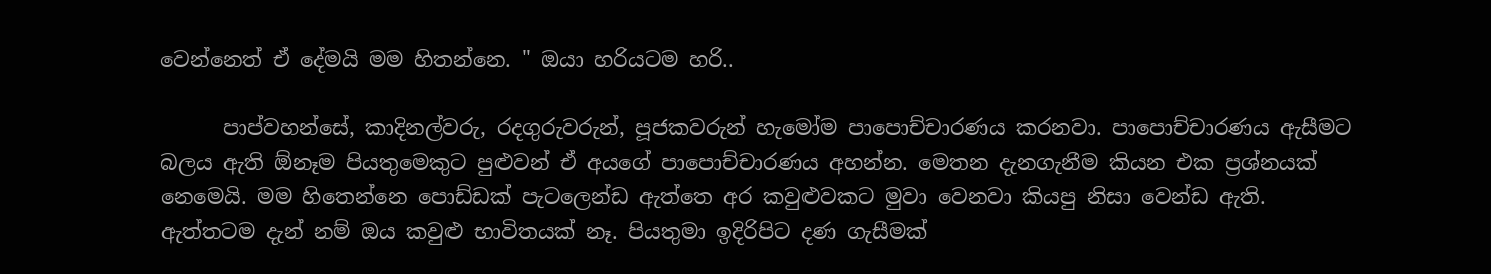වෙන්නෙත් ඒ දේමයි මම හිතන්නෙ. " ඔයා හරියටම හරි..

      පාප්වහන්සේ, කාදිනල්වරු, රදගුරුවරුන්, පූජකවරුන් හැමෝම පාපොච්චාරණය කරනවා. පාපොච්චාරණය ඇසීමට බලය ඇති ඕනෑම පියතුමෙකුට පුළුවන් ඒ අයගේ පාපොච්චාරණය අහන්න. මෙතන දැනගැනීම කියන එක ප්‍රශ්නයක් නෙමෙයි. මම හිතෙන්නෙ පොඩ්ඩක් පැටලෙන්ඩ ඇත්තෙ අර කවුළුවකට මුවා වෙනවා කියපු නිසා වෙන්ඩ ඇති. ඇත්තටම දැන් නම් ඔය කවුළු භාවිතයක් නෑ. පියතුමා ඉදිරිපිට දණ ගැසීමක්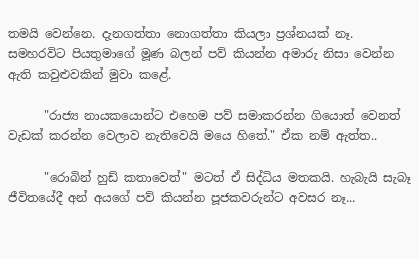තමයි වෙන්නෙ. දැනගත්තා නොගත්තා කියලා ප්‍රශ්නයක් නෑ. සමහරවිට පියතුමාගේ මූණ බලන් පව් කියන්න අමාරු නිසා වෙන්න ඇති කවුළුවකින් මුවා කළේ.

      "රාජ්‍ය නායකයොන්ට එහෙම පව් සමාකරන්න ගියොත් වෙනත් වැඩක් කරන්න වෙලාව නැතිවෙයි මයෙ හිතේ." ඒක නම් ඇත්ත..

      "රොබින් හුඩ් කතාවෙත්" මටත් ඒ සිද්ධිය මතකයි. හැබැයි සැබෑ ජීවිතයේදී අන් අයගේ පව් කියන්න පූජකවරුන්ට අවසර නෑ...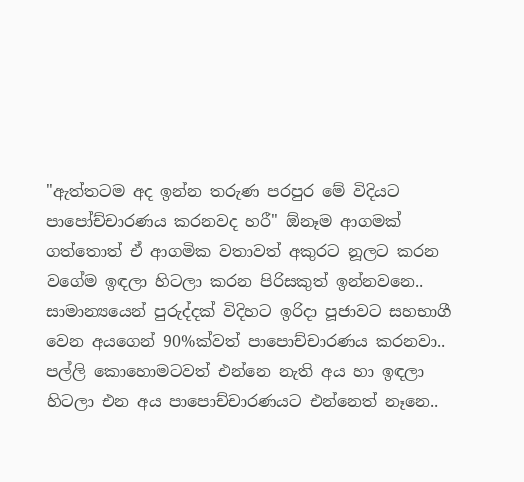"ඇත්තටම අද ඉන්න තරුණ පරපුර මේ විදියට පාපෝච්චාරණය කරනවද හරී" ඕනෑම ආගමක් ගත්තොත් ඒ ආගමික වතාවත් අකුරට නූලට කරන වගේම ඉඳලා හිටලා කරන පිරිසකුත් ඉන්නවනෙ.. සාමාන්‍යයෙන් පුරුද්දක් විදිහට ඉරිදා පූජාවට සහභාගී වෙන අයගෙන් 90%ක්වත් පාපොච්චාරණය කරනවා.. පල්ලි කොහොමටවත් එන්නෙ නැති අය හා ඉඳලා හිටලා එන අය පාපොච්චාරණයට එන්නෙත් නෑනෙ..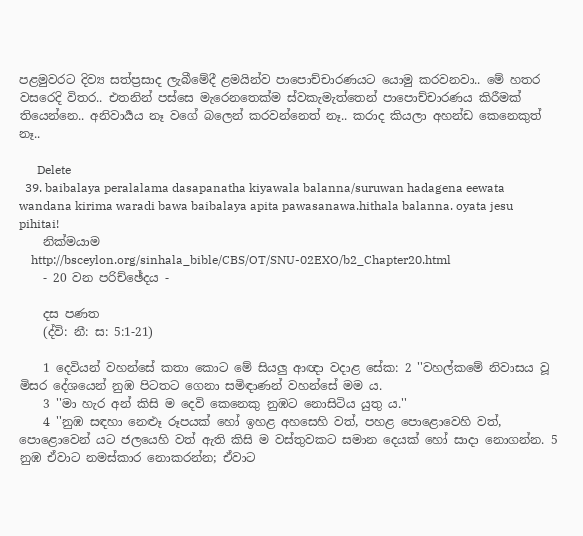පළමුවරට දිව්‍ය සත්ප්‍රසාද ලැබීමේදී ළමයින්ව පාපොච්චාරණයට යොමු කරවනවා.. මේ හතර වසරෙදි විතර.. එතනින් පස්සෙ මැරෙනතෙක්ම ස්වකැමැත්තෙන් පාපොච්චාරණය කිරීමක් තියෙන්නෙ.. අනිවාර්‍යය නෑ වගේ බලෙන් කරවන්නෙත් නෑ.. කරාද කියලා අහන්ඩ කෙනෙකුත් නෑ..

      Delete
  39. baibalaya peralalama dasapanatha kiyawala balanna/suruwan hadagena eewata wandana kirima waradi bawa baibalaya apita pawasanawa.hithala balanna. oyata jesu pihitai!
    නික්මයාම
    http://bsceylon.org/sinhala_bible/CBS/OT/SNU-02EXO/b2_Chapter20.html
    - 20 වන පරිච්ඡේදය -

    දස පණත
    (ද්වි: නී: ස: 5:1-21)

    1 දෙවියන් වහන්සේ කතා කොට මේ සියලු ආඥා වදාළ සේක: 2 ''වහල්කමේ නිවාසය වූ මිසර දේශයෙන් නුඹ පිටතට ගෙනා සමිඳාණන් වහන්සේ මම ය.
    3 ''මා හැර අන් කිසි ම දෙවි කෙනෙකු නුඹට නොසිටිය යුතු ය.''
    4 ''නුඹ සඳහා නෙළූ රූපයක් හෝ ඉහළ අහසෙහි වත්, පහළ පොළොවෙහි වත්, පොළොවෙන් යට ජලයෙහි වත් ඇති කිසි ම වස්තුවකට සමාන දෙයක් හෝ සාදා නොගන්න. 5 නුඹ ඒවාට නමස්කාර නොකරන්න; ඒවාට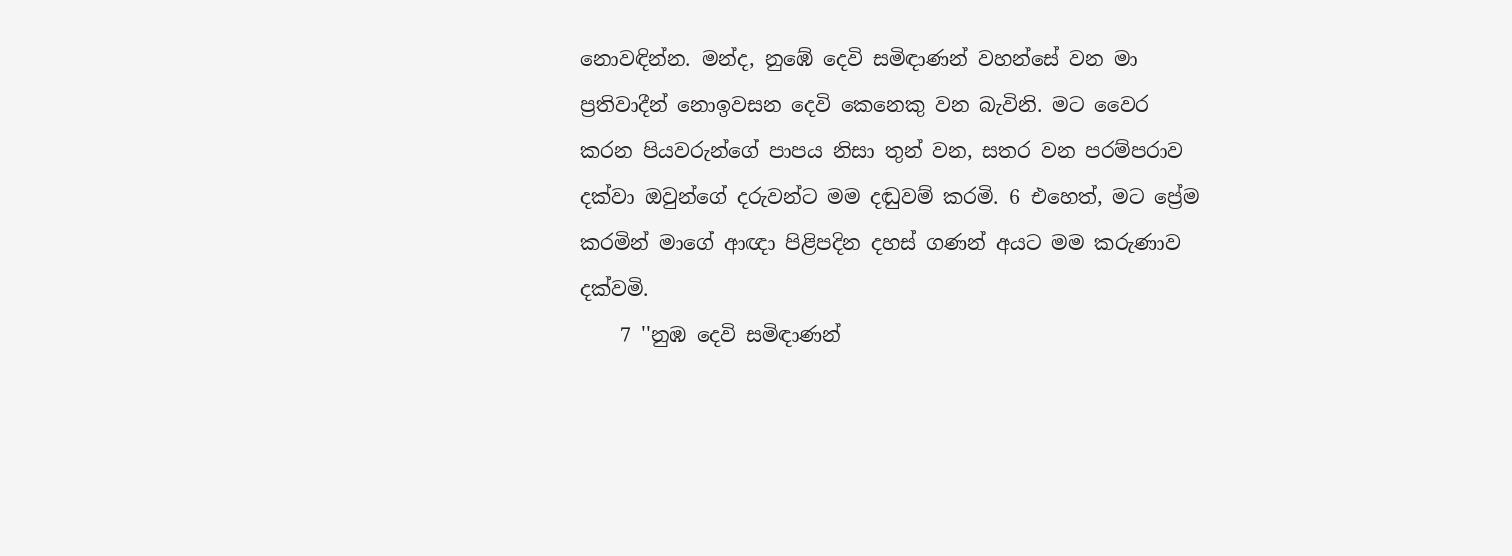නොවඳින්න. මන්ද, නුඹේ දෙවි සමිඳාණන් වහන්සේ වන මා ප්‍රතිවාදීන් නොඉවසන දෙවි කෙනෙකු වන බැවිනි. මට වෛර කරන පියවරුන්ගේ පාපය නිසා තුන් වන, සතර වන පරම්පරාව දක්වා ඔවුන්ගේ දරුවන්ට මම දඬුවම් කරමි. 6 එහෙත්, මට ප්‍රේම කරමින් මාගේ ආඥා පිළිපදින දහස් ගණන් අයට මම කරුණාව දක්වමි.
    7 ''නුඹ දෙවි සමිඳාණන්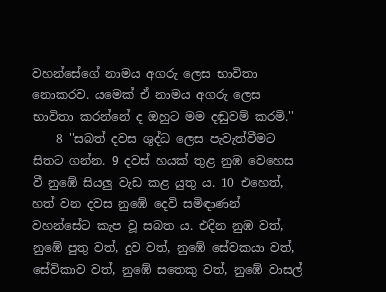වහන්සේගේ නාමය අගරු ලෙස භාවිතා නොකරව. යමෙක් ඒ නාමය අගරු ලෙස භාවිතා කරන්නේ ද ඔහුට මම දඬුවම් කරමි.''
    8 ''සබත් දවස ශුද්ධ ලෙස පැවැත්වීමට සිතට ගන්න. 9 දවස් හයක් තුළ නුඹ වෙහෙස වී නුඹේ සියලු වැඩ කළ යුතු ය. 10 එහෙත්, හත් වන දවස නුඹේ දෙවි සමිඳාණන් වහන්සේට කැප වූ සබත ය. එදින නුඹ වත්, නුඹේ පුතු වත්, දුව වත්, නුඹේ සේවකයා වත්, සේවිකාව වත්, නුඹේ සතෙකු වත්, නුඹේ වාසල්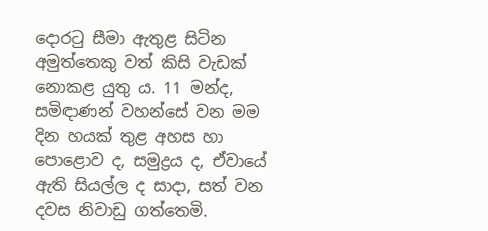දොරටු සීමා ඇතුළ සිටින අමුත්තෙකු වත් කිසි වැඩක් නොකළ යුතු ය. 11 මන්ද, සමිඳාණන් වහන්සේ වන මම දින හයක් තුළ අහස හා පොළොව ද, සමුද්‍රය ද, ඒවායේ ඇති සියල්ල ද සාදා, සත් වන දවස නිවාඩු ගත්තෙමි.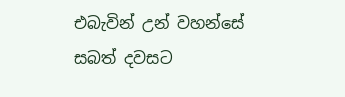එබැවින් උන් වහන්සේ සබත් දවසට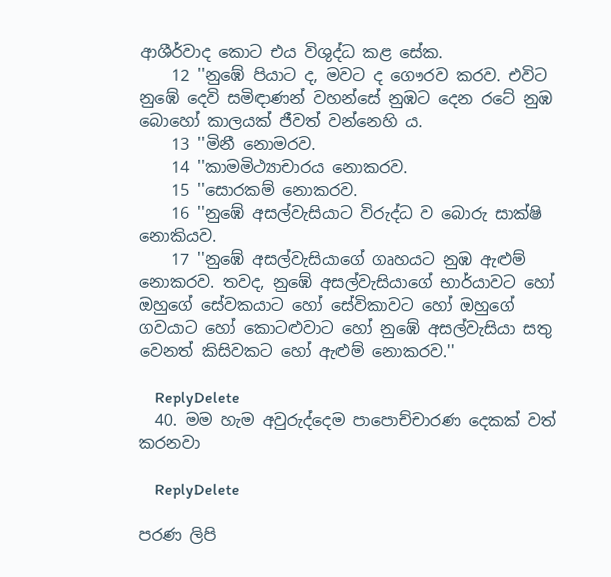ආශීර්වාද කොට එය විශුද්ධ කළ සේක.
    12 ''නුඹේ පියාට ද, මවට ද ගෞරව කරව. එවිට නුඹේ දෙවි සමිඳාණන් වහන්සේ නුඹට දෙන රටේ නුඹ බොහෝ කාලයක් ජීවත් වන්නෙහි ය.
    13 ''මිනී නොමරව.
    14 ''කාමමිථ්‍යාචාරය නොකරව.
    15 ''සොරකම් නොකරව.
    16 ''නුඹේ අසල්වැසියාට විරුද්ධ ව බොරු සාක්ෂි නොකියව.
    17 ''නුඹේ අසල්වැසියාගේ ගෘහයට නුඹ ඇළුම් නොකරව. තවද, නුඹේ අසල්වැසියාගේ භාර්යාවට හෝ ඔහුගේ සේවකයාට හෝ සේවිකාවට හෝ ඔහුගේ ගවයාට හෝ කොටළුවාට හෝ නුඹේ අසල්වැසියා සතු වෙනත් කිසිවකට හෝ ඇළුම් නොකරව.''

    ReplyDelete
  40. මම හැම අවුරුද්දෙම පාපොච්චාරණ දෙකක් වත් කරනවා

    ReplyDelete

පරණ ලිපි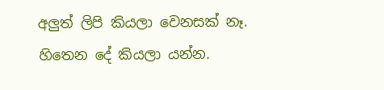අලුත් ලිපි කියලා වෙනසක් නෑ. හිතෙන දේ කියලා යන්න.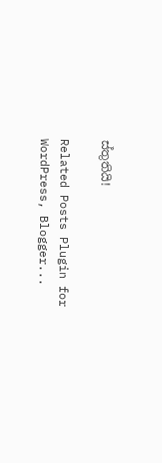ස්තුතියි!

Related Posts Plugin for WordPress, Blogger...